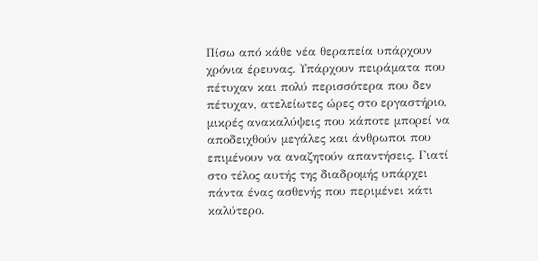Πίσω από κάθε νέα θεραπεία υπάρχουν χρόνια έρευνας. Υπάρχουν πειράματα που πέτυχαν και πολύ περισσότερα που δεν πέτυχαν, ατελείωτες ώρες στο εργαστήριο, μικρές ανακαλύψεις που κάποτε μπορεί να αποδειχθούν μεγάλες και άνθρωποι που επιμένουν να αναζητούν απαντήσεις. Γιατί στο τέλος αυτής της διαδρομής υπάρχει πάντα ένας ασθενής που περιμένει κάτι καλύτερο.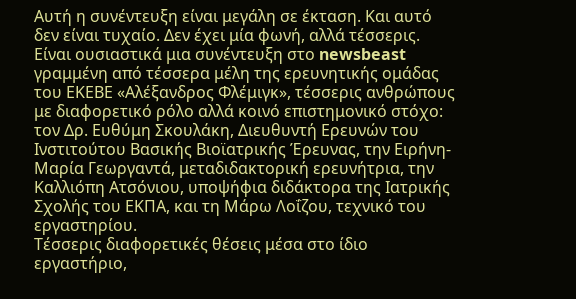Αυτή η συνέντευξη είναι μεγάλη σε έκταση. Και αυτό δεν είναι τυχαίο. Δεν έχει μία φωνή, αλλά τέσσερις. Είναι ουσιαστικά μια συνέντευξη στο newsbeast γραμμένη από τέσσερα μέλη της ερευνητικής ομάδας του ΕΚΕΒΕ «Αλέξανδρος Φλέμιγκ», τέσσερις ανθρώπους με διαφορετικό ρόλο αλλά κοινό επιστημονικό στόχο: τον Δρ. Ευθύμη Σκουλάκη, Διευθυντή Ερευνών του Ινστιτούτου Βασικής Βιοϊατρικής Έρευνας, την Ειρήνη-Μαρία Γεωργαντά, μεταδιδακτορική ερευνήτρια, την Καλλιόπη Ατσόνιου, υποψήφια διδάκτορα της Ιατρικής Σχολής του ΕΚΠΑ, και τη Μάρω Λοΐζου, τεχνικό του εργαστηρίου.
Τέσσερις διαφορετικές θέσεις μέσα στο ίδιο εργαστήριο,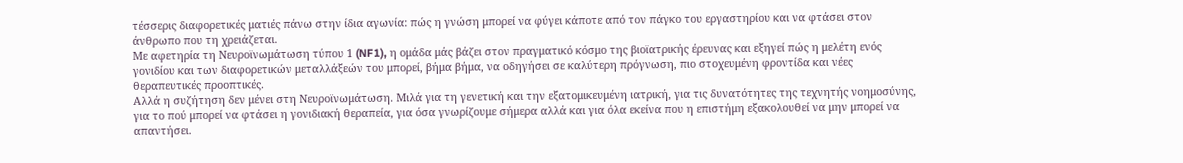τέσσερις διαφορετικές ματιές πάνω στην ίδια αγωνία: πώς η γνώση μπορεί να φύγει κάποτε από τον πάγκο του εργαστηρίου και να φτάσει στον άνθρωπο που τη χρειάζεται.
Με αφετηρία τη Νευροϊνωμάτωση τύπου 1 (NF1), η ομάδα μάς βάζει στον πραγματικό κόσμο της βιοϊατρικής έρευνας και εξηγεί πώς η μελέτη ενός γονιδίου και των διαφορετικών μεταλλάξεών του μπορεί, βήμα βήμα, να οδηγήσει σε καλύτερη πρόγνωση, πιο στοχευμένη φροντίδα και νέες θεραπευτικές προοπτικές.
Αλλά η συζήτηση δεν μένει στη Νευροϊνωμάτωση. Μιλά για τη γενετική και την εξατομικευμένη ιατρική, για τις δυνατότητες της τεχνητής νοημοσύνης, για το πού μπορεί να φτάσει η γονιδιακή θεραπεία, για όσα γνωρίζουμε σήμερα αλλά και για όλα εκείνα που η επιστήμη εξακολουθεί να μην μπορεί να απαντήσει.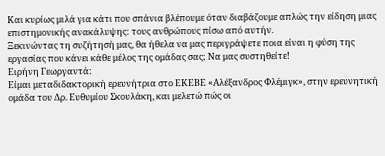Και κυρίως μιλά για κάτι που σπάνια βλέπουμε όταν διαβάζουμε απλώς την είδηση μιας επιστημονικής ανακάλυψης: τους ανθρώπους πίσω από αυτήν.
Ξεκινώντας τη συζήτησή μας, θα ήθελα να μας περιγράψετε ποια είναι η φύση της εργασίας που κάνει κάθε μέλος της ομάδας σας; Να μας συστηθείτε!
Ειρήνη Γεωργαντά:
Είμαι μεταδιδακτορική ερευνήτρια στο ΕΚΕΒΕ «Αλέξανδρος Φλέμιγκ», στην ερευνητική ομάδα του Δρ. Ευθυμίου Σκουλάκη, και μελετώ πώς οι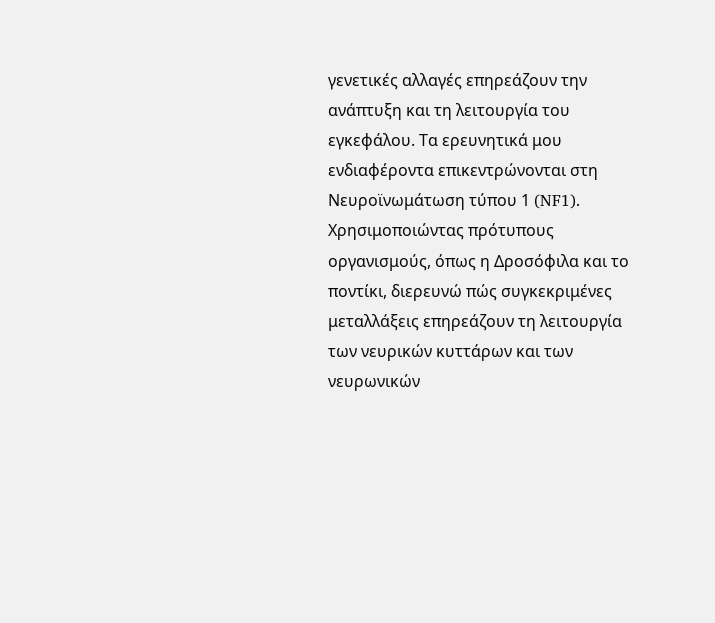γενετικές αλλαγές επηρεάζουν την ανάπτυξη και τη λειτουργία του εγκεφάλου. Τα ερευνητικά μου ενδιαφέροντα επικεντρώνονται στη Νευροϊνωμάτωση τύπου 1 (NF1). Χρησιμοποιώντας πρότυπους οργανισμούς, όπως η Δροσόφιλα και το ποντίκι, διερευνώ πώς συγκεκριμένες μεταλλάξεις επηρεάζουν τη λειτουργία των νευρικών κυττάρων και των νευρωνικών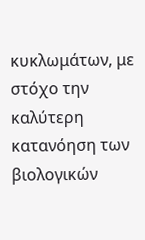κυκλωμάτων, με στόχο την καλύτερη κατανόηση των βιολογικών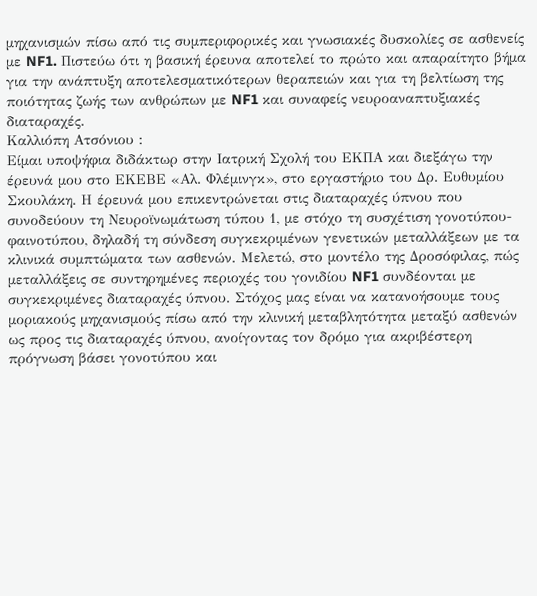μηχανισμών πίσω από τις συμπεριφορικές και γνωσιακές δυσκολίες σε ασθενείς με NF1. Πιστεύω ότι η βασική έρευνα αποτελεί το πρώτο και απαραίτητο βήμα για την ανάπτυξη αποτελεσματικότερων θεραπειών και για τη βελτίωση της ποιότητας ζωής των ανθρώπων με NF1 και συναφείς νευροαναπτυξιακές διαταραχές.
Καλλιόπη Ατσόνιου :
Είμαι υποψήφια διδάκτωρ στην Ιατρική Σχολή του ΕΚΠΑ και διεξάγω την έρευνά μου στο ΕΚΕΒΕ «Αλ. Φλέμινγκ», στο εργαστήριο του Δρ. Ευθυμίου Σκουλάκη. Η έρευνά μου επικεντρώνεται στις διαταραχές ύπνου που συνοδεύουν τη Νευροϊνωμάτωση τύπου 1, με στόχο τη συσχέτιση γονοτύπου-φαινοτύπου, δηλαδή τη σύνδεση συγκεκριμένων γενετικών μεταλλάξεων με τα κλινικά συμπτώματα των ασθενών. Μελετώ, στο μοντέλο της Δροσόφιλας, πώς μεταλλάξεις σε συντηρημένες περιοχές του γονιδίου NF1 συνδέονται με συγκεκριμένες διαταραχές ύπνου. Στόχος μας είναι να κατανοήσουμε τους μοριακούς μηχανισμούς πίσω από την κλινική μεταβλητότητα μεταξύ ασθενών ως προς τις διαταραχές ύπνου, ανοίγοντας τον δρόμο για ακριβέστερη πρόγνωση βάσει γονοτύπου και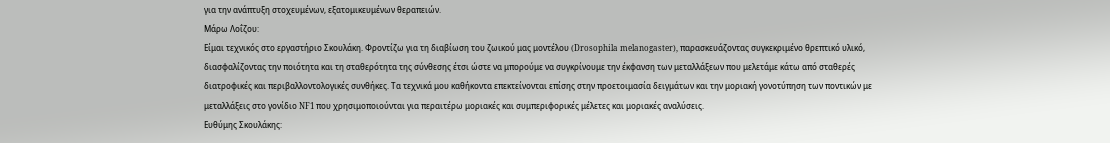για την ανάπτυξη στοχευμένων, εξατομικευμένων θεραπειών.
Μάρω Λοΐζου:
Είμαι τεχνικός στο εργαστήριο Σκουλάκη. Φροντίζω για τη διαβίωση του ζωικού μας μοντέλου (Drosophila melanogaster), παρασκευάζοντας συγκεκριμένο θρεπτικό υλικό, διασφαλίζοντας την ποιότητα και τη σταθερότητα της σύνθεσης έτσι ώστε να μπορούμε να συγκρίνουμε την έκφανση των μεταλλάξεων που μελετάμε κάτω από σταθερές διατροφικές και περιβαλλοντολογικές συνθήκες. Τα τεχνικά μου καθήκοντα επεκτείνονται επίσης στην προετοιμασία δειγμάτων και την μοριακή γονοτύπηση των ποντικών με μεταλλάξεις στο γονίδιο NF1 που χρησιμοποιούνται για περαιτέρω μοριακές και συμπεριφορικές μέλετες και μοριακές αναλύσεις.
Ευθύμης Σκουλάκης: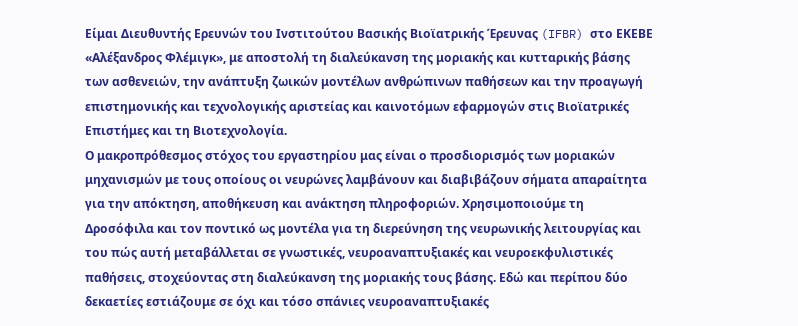Είμαι Διευθυντής Ερευνών του Ινστιτούτου Βασικής Βιοϊατρικής Έρευνας (IFBR) στο ΕΚΕΒΕ «Αλέξανδρος Φλέμιγκ», με αποστολή τη διαλεύκανση της μοριακής και κυτταρικής βάσης των ασθενειών, την ανάπτυξη ζωικών μοντέλων ανθρώπινων παθήσεων και την προαγωγή επιστημονικής και τεχνολογικής αριστείας και καινοτόμων εφαρμογών στις Βιοϊατρικές Επιστήμες και τη Βιοτεχνολογία.
Ο μακροπρόθεσμος στόχος του εργαστηρίου μας είναι ο προσδιορισμός των μοριακών μηχανισμών με τους οποίους οι νευρώνες λαμβάνουν και διαβιβάζουν σήματα απαραίτητα για την απόκτηση, αποθήκευση και ανάκτηση πληροφοριών. Χρησιμοποιούμε τη Δροσόφιλα και τον ποντικό ως μοντέλα για τη διερεύνηση της νευρωνικής λειτουργίας και του πώς αυτή μεταβάλλεται σε γνωστικές, νευροαναπτυξιακές και νευροεκφυλιστικές παθήσεις, στοχεύοντας στη διαλεύκανση της μοριακής τους βάσης. Εδώ και περίπου δύο δεκαετίες εστιάζουμε σε όχι και τόσο σπάνιες νευροαναπτυξιακές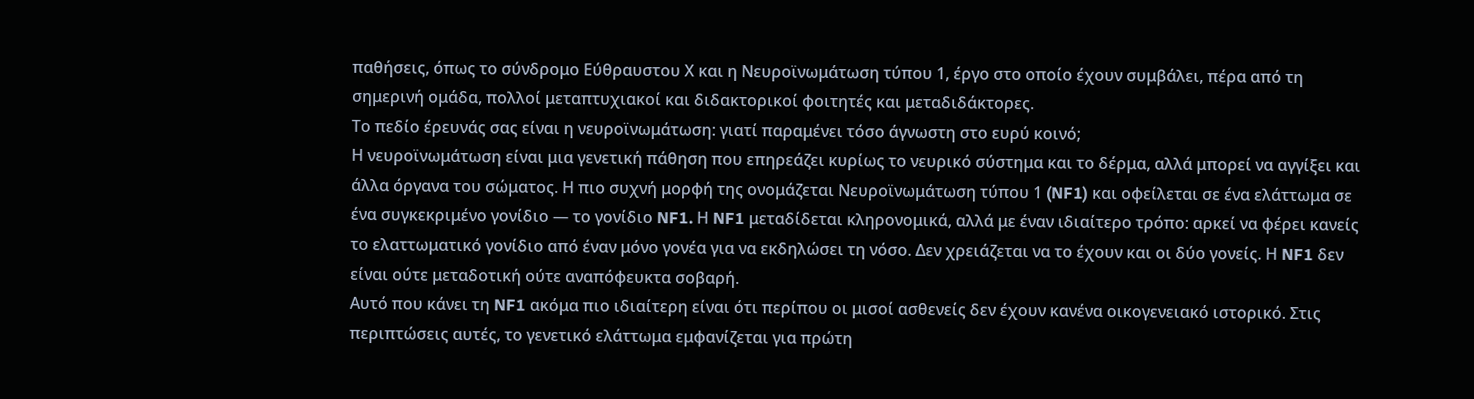παθήσεις, όπως το σύνδρομο Εύθραυστου Χ και η Νευροϊνωμάτωση τύπου 1, έργο στο οποίο έχουν συμβάλει, πέρα από τη σημερινή ομάδα, πολλοί μεταπτυχιακοί και διδακτορικοί φοιτητές και μεταδιδάκτορες.
Το πεδίο έρευνάς σας είναι η νευροϊνωμάτωση: γιατί παραμένει τόσο άγνωστη στο ευρύ κοινό;
Η νευροϊνωμάτωση είναι μια γενετική πάθηση που επηρεάζει κυρίως το νευρικό σύστημα και το δέρμα, αλλά μπορεί να αγγίξει και άλλα όργανα του σώματος. Η πιο συχνή μορφή της ονομάζεται Νευροϊνωμάτωση τύπου 1 (NF1) και οφείλεται σε ένα ελάττωμα σε ένα συγκεκριμένο γονίδιο — το γονίδιο NF1. Η NF1 μεταδίδεται κληρονομικά, αλλά με έναν ιδιαίτερο τρόπο: αρκεί να φέρει κανείς το ελαττωματικό γονίδιο από έναν μόνο γονέα για να εκδηλώσει τη νόσο. Δεν χρειάζεται να το έχουν και οι δύο γονείς. Η NF1 δεν είναι ούτε μεταδοτική ούτε αναπόφευκτα σοβαρή.
Αυτό που κάνει τη NF1 ακόμα πιο ιδιαίτερη είναι ότι περίπου οι μισοί ασθενείς δεν έχουν κανένα οικογενειακό ιστορικό. Στις περιπτώσεις αυτές, το γενετικό ελάττωμα εμφανίζεται για πρώτη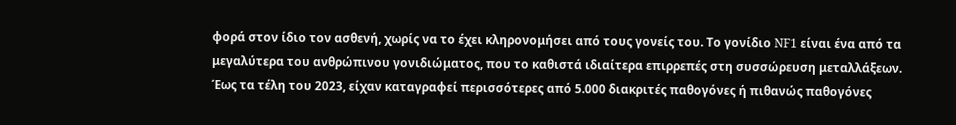φορά στον ίδιο τον ασθενή, χωρίς να το έχει κληρονομήσει από τους γονείς του. Το γονίδιο NF1 είναι ένα από τα μεγαλύτερα του ανθρώπινου γονιδιώματος, που το καθιστά ιδιαίτερα επιρρεπές στη συσσώρευση μεταλλάξεων. Έως τα τέλη του 2023, είχαν καταγραφεί περισσότερες από 5.000 διακριτές παθογόνες ή πιθανώς παθογόνες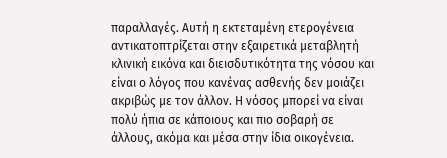παραλλαγές. Αυτή η εκτεταμένη ετερογένεια αντικατοπτρίζεται στην εξαιρετικά μεταβλητή κλινική εικόνα και διεισδυτικότητα της νόσου και είναι ο λόγος που κανένας ασθενής δεν μοιάζει ακριβώς με τον άλλον. Η νόσος μπορεί να είναι πολύ ήπια σε κάποιους και πιο σοβαρή σε άλλους, ακόμα και μέσα στην ίδια οικογένεια.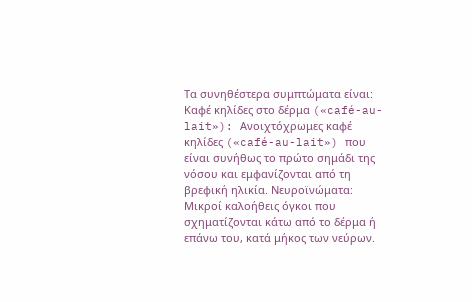Τα συνηθέστερα συμπτώματα είναι: Καφέ κηλίδες στο δέρμα («café-au-lait»): Ανοιχτόχρωμες καφέ κηλίδες («café-au-lait») που είναι συνήθως το πρώτο σημάδι της νόσου και εμφανίζονται από τη βρεφική ηλικία. Νευροϊνώματα: Μικροί καλοήθεις όγκοι που σχηματίζονται κάτω από το δέρμα ή επάνω του, κατά μήκος των νεύρων.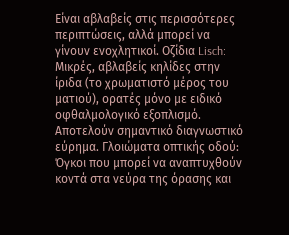Είναι αβλαβείς στις περισσότερες περιπτώσεις, αλλά μπορεί να γίνουν ενοχλητικοί. Οζίδια Lisch: Μικρές, αβλαβείς κηλίδες στην ίριδα (το χρωματιστό μέρος του ματιού), ορατές μόνο με ειδικό οφθαλμολογικό εξοπλισμό. Αποτελούν σημαντικό διαγνωστικό εύρημα. Γλοιώματα οπτικής οδού: Όγκοι που μπορεί να αναπτυχθούν κοντά στα νεύρα της όρασης και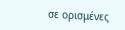σε ορισμένες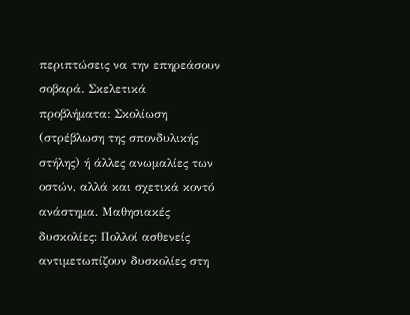περιπτώσεις να την επηρεάσουν σοβαρά. Σκελετικά προβλήματα: Σκολίωση (στρέβλωση της σπονδυλικής στήλης) ή άλλες ανωμαλίες των οστών, αλλά και σχετικά κοντό ανάστημα. Μαθησιακές δυσκολίες: Πολλοί ασθενείς αντιμετωπίζουν δυσκολίες στη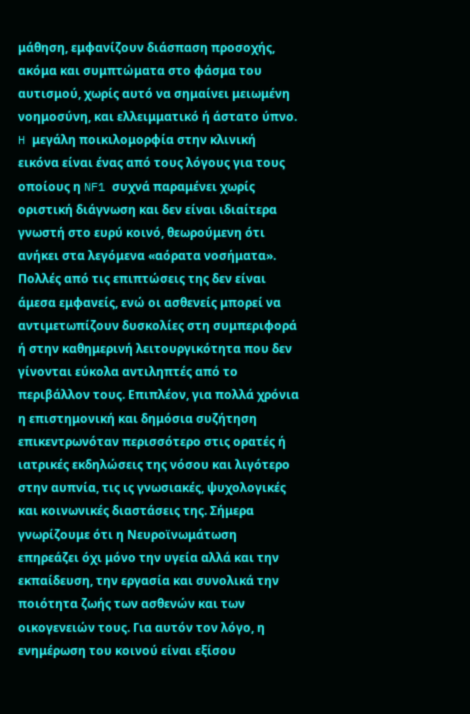μάθηση, εμφανίζουν διάσπαση προσοχής, ακόμα και συμπτώματα στο φάσμα του αυτισμού, χωρίς αυτό να σημαίνει μειωμένη νοημοσύνη, και ελλειμματικό ή άστατο ύπνο.
H μεγάλη ποικιλομορφία στην κλινική εικόνα είναι ένας από τους λόγους για τους οποίους η NF1 συχνά παραμένει χωρίς οριστική διάγνωση και δεν είναι ιδιαίτερα γνωστή στο ευρύ κοινό, θεωρούμενη ότι ανήκει στα λεγόμενα «αόρατα νοσήματα». Πολλές από τις επιπτώσεις της δεν είναι άμεσα εμφανείς, ενώ οι ασθενείς μπορεί να αντιμετωπίζουν δυσκολίες στη συμπεριφορά ή στην καθημερινή λειτουργικότητα που δεν γίνονται εύκολα αντιληπτές από το περιβάλλον τους. Επιπλέον, για πολλά χρόνια η επιστημονική και δημόσια συζήτηση επικεντρωνόταν περισσότερο στις ορατές ή ιατρικές εκδηλώσεις της νόσου και λιγότερο στην αυπνία, τις ις γνωσιακές, ψυχολογικές και κοινωνικές διαστάσεις της. Σήμερα γνωρίζουμε ότι η Νευροϊνωμάτωση επηρεάζει όχι μόνο την υγεία αλλά και την εκπαίδευση, την εργασία και συνολικά την ποιότητα ζωής των ασθενών και των οικογενειών τους. Για αυτόν τον λόγο, η ενημέρωση του κοινού είναι εξίσου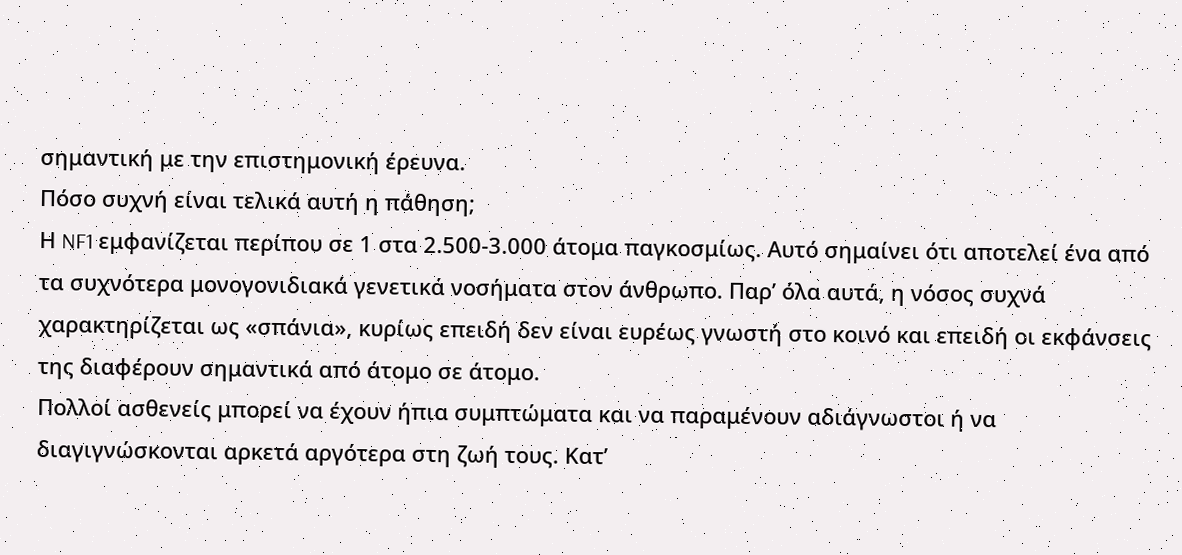σημαντική με την επιστημονική έρευνα.
Πόσο συχνή είναι τελικά αυτή η πάθηση;
Η NF1 εμφανίζεται περίπου σε 1 στα 2.500-3.000 άτομα παγκοσμίως. Αυτό σημαίνει ότι αποτελεί ένα από τα συχνότερα μονογονιδιακά γενετικά νοσήματα στον άνθρωπο. Παρ’ όλα αυτά, η νόσος συχνά χαρακτηρίζεται ως «σπάνια», κυρίως επειδή δεν είναι ευρέως γνωστή στο κοινό και επειδή οι εκφάνσεις της διαφέρουν σημαντικά από άτομο σε άτομο.
Πολλοί ασθενείς μπορεί να έχουν ήπια συμπτώματα και να παραμένουν αδιάγνωστοι ή να διαγιγνώσκονται αρκετά αργότερα στη ζωή τους. Κατ’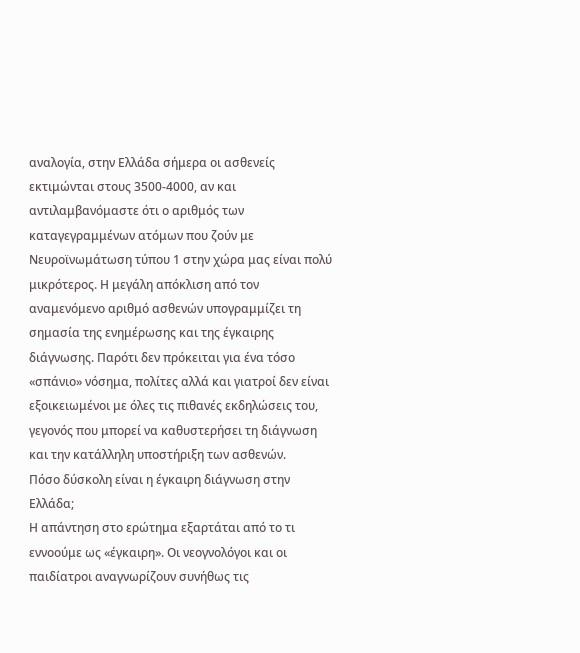αναλογία, στην Ελλάδα σήμερα οι ασθενείς εκτιμώνται στους 3500-4000, αν και αντιλαμβανόμαστε ότι ο αριθμός των καταγεγραμμένων ατόμων που ζούν με Νευροϊνωμάτωση τύπου 1 στην χώρα μας είναι πολύ μικρότερος. Η μεγάλη απόκλιση από τον αναμενόμενο αριθμό ασθενών υπογραμμίζει τη σημασία της ενημέρωσης και της έγκαιρης διάγνωσης. Παρότι δεν πρόκειται για ένα τόσο «σπάνιο» νόσημα, πολίτες αλλά και γιατροί δεν είναι εξοικειωμένοι με όλες τις πιθανές εκδηλώσεις του, γεγονός που μπορεί να καθυστερήσει τη διάγνωση και την κατάλληλη υποστήριξη των ασθενών.
Πόσο δύσκολη είναι η έγκαιρη διάγνωση στην Ελλάδα;
Η απάντηση στο ερώτημα εξαρτάται από το τι εννοούμε ως «έγκαιρη». Οι νεογνολόγοι και οι παιδίατροι αναγνωρίζουν συνήθως τις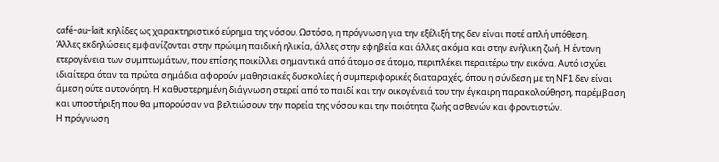café-au-lait κηλίδες ως χαρακτηριστικό εύρημα της νόσου. Ωστόσο, η πρόγνωση για την εξέλιξή της δεν είναι ποτέ απλή υπόθεση.
Άλλες εκδηλώσεις εμφανίζονται στην πρώιμη παιδική ηλικία, άλλες στην εφηβεία και άλλες ακόμα και στην ενήλικη ζωή. Η έντονη ετερογένεια των συμπτωμάτων, που επίσης ποικίλλει σημαντικά από άτομο σε άτομο, περιπλέκει περαιτέρω την εικόνα. Αυτό ισχύει ιδιαίτερα όταν τα πρώτα σημάδια αφορούν μαθησιακές δυσκολίες ή συμπεριφορικές διαταραχές, όπου η σύνδεση με τη NF1 δεν είναι άμεση ούτε αυτονόητη. Η καθυστερημένη διάγνωση στερεί από το παιδί και την οικογένειά του την έγκαιρη παρακολούθηση, παρέμβαση και υποστήριξη που θα μπορούσαν να βελτιώσουν την πορεία της νόσου και την ποιότητα ζωής ασθενών και φροντιστών.
Η πρόγνωση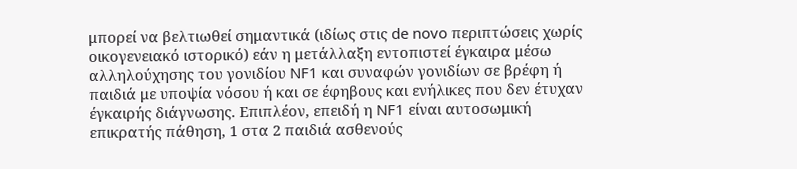μπορεί να βελτιωθεί σημαντικά (ιδίως στις de novo περιπτώσεις χωρίς οικογενειακό ιστορικό) εάν η μετάλλαξη εντοπιστεί έγκαιρα μέσω αλληλούχησης του γονιδίου NF1 και συναφών γονιδίων σε βρέφη ή παιδιά με υποψία νόσου ή και σε έφηβους και ενήλικες που δεν έτυχαν έγκαιρής διάγνωσης. Επιπλέον, επειδή η NF1 είναι αυτοσωμική επικρατής πάθηση, 1 στα 2 παιδιά ασθενούς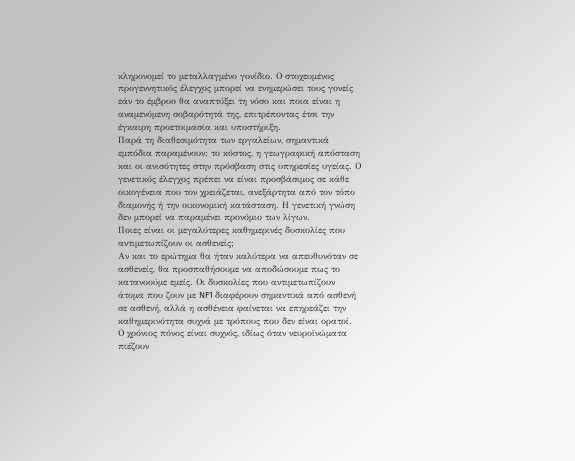κληρονομεί το μεταλλαγμένο γονίδιο. Ο στοχευμένος προγεννητικός έλεγχος μπορεί να ενημερώσει τους γονείς εάν το έμβρυο θα αναπτύξει τη νόσο και ποια είναι η αναμενόμενη σοβαρότητά της, επιτρέποντας έτσι την έγκαιρη προετοιμασία και υποστήριξη.
Παρά τη διαθεσιμότητα των εργαλείων, σημαντικά εμπόδια παραμένουν: το κόστος, η γεωγραφική απόσταση και οι ανισότητες στην πρόσβαση στις υπηρεσίες υγείας. Ο γενετικός έλεγχος πρέπει να είναι προσβάσιμος σε κάθε οικογένεια που τον χρειάζεται, ανεξάρτητα από τον τόπο διαμονής ή την οικονομική κατάσταση. Η γενετική γνώση δεν μπορεί να παραμένει προνόμιο των λίγων.
Ποιες είναι οι μεγαλύτερες καθημερινές δυσκολίες που αντιμετωπίζουν οι ασθενείς;
Αν και το ερώτημα θα ήταν καλύτερα να απευθυνόταν σε ασθενείς, θα προσπαθήσουμε να αποδώσουμε πως το κατανοούμε εμείς. Οι δυσκολίες που αντιμετωπίζουν άτομα που ζουν με NF1 διαφέρουν σημαντικά από ασθενή σε ασθενή, αλλά η ασθένεια φαίνεται να επηρεάζει την καθημερινότητα συχνά με τρόπους που δεν είναι ορατοί.
Ο χρόνιος πόνος είναι συχνός, ιδίως όταν νευροϊνώματα πιέζουν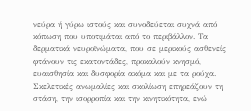νεύρα ή γύρω ιστούς και συνοδεύεται συχνά από κόπωση που υποτιμάται από το περιβάλλον. Τα δερματικά νευροϊνώματα, που σε μερικούς ασθενείς φτάνουν τις εκατοντάδες, προκαλούν κνησμό, ευαισθησία και δυσφορία ακόμα και με τα ρούχα. Σκελετικές ανωμαλίες και σκολίωση επηρεάζουν τη στάση, την ισορροπία και την κινητικότητα, ενώ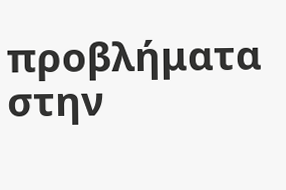προβλήματα στην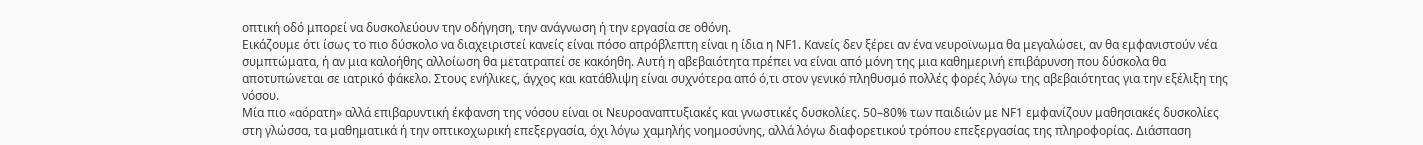οπτική οδό μπορεί να δυσκολεύουν την οδήγηση, την ανάγνωση ή την εργασία σε οθόνη.
Εικάζουμε ότι ίσως το πιο δύσκολο να διαχειριστεί κανείς είναι πόσο απρόβλεπτη είναι η ίδια η NF1. Κανείς δεν ξέρει αν ένα νευροϊνωμα θα μεγαλώσει, αν θα εμφανιστούν νέα συμπτώματα, ή αν μια καλοήθης αλλοίωση θα μετατραπεί σε κακόηθη. Αυτή η αβεβαιότητα πρέπει να είναι από μόνη της μια καθημερινή επιβάρυνση που δύσκολα θα αποτυπώνεται σε ιατρικό φάκελο. Στους ενήλικες, άγχος και κατάθλιψη είναι συχνότερα από ό,τι στον γενικό πληθυσμό πολλές φορές λόγω της αβεβαιότητας για την εξέλιξη της νόσου.
Μία πιο «αόρατη» αλλά επιβαρυντική έκφανση της νόσου είναι οι Νευροαναπτυξιακές και γνωστικές δυσκολίες. 50–80% των παιδιών με NF1 εμφανίζουν μαθησιακές δυσκολίες στη γλώσσα, τα μαθηματικά ή την οπτικοχωρική επεξεργασία, όχι λόγω χαμηλής νοημοσύνης, αλλά λόγω διαφορετικού τρόπου επεξεργασίας της πληροφορίας. Διάσπαση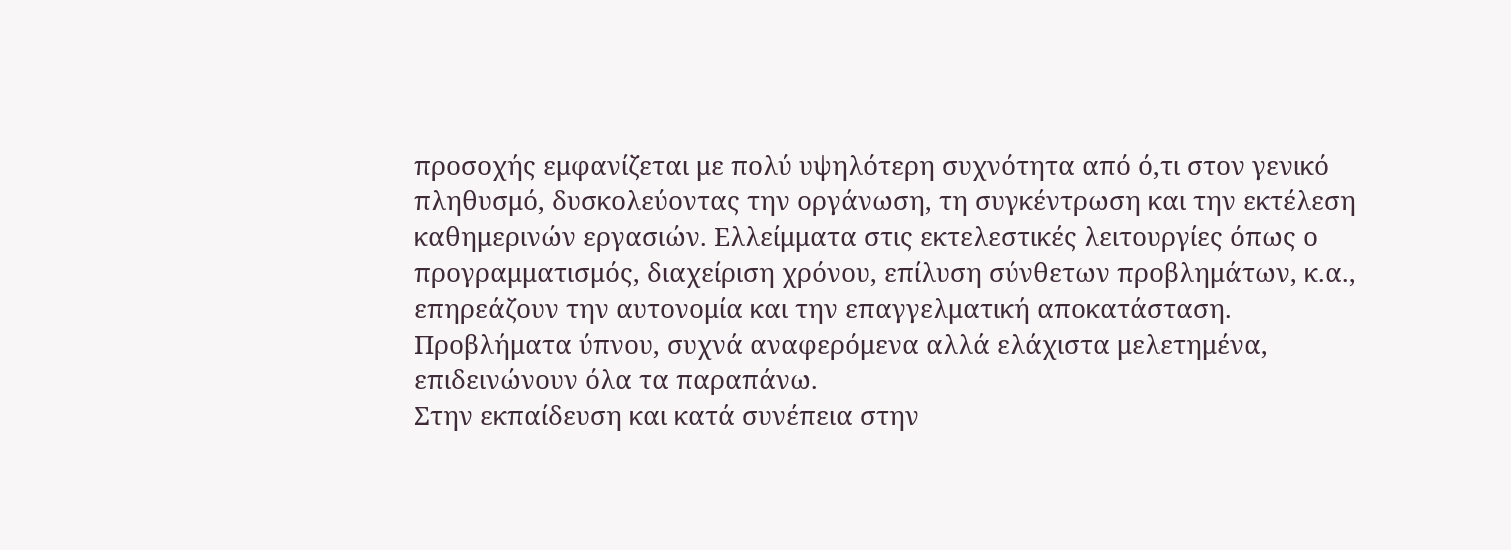προσοχής εμφανίζεται με πολύ υψηλότερη συχνότητα από ό,τι στον γενικό πληθυσμό, δυσκολεύοντας την οργάνωση, τη συγκέντρωση και την εκτέλεση καθημερινών εργασιών. Ελλείμματα στις εκτελεστικές λειτουργίες όπως ο προγραμματισμός, διαχείριση χρόνου, επίλυση σύνθετων προβλημάτων, κ.α., επηρεάζουν την αυτονομία και την επαγγελματική αποκατάσταση. Προβλήματα ύπνου, συχνά αναφερόμενα αλλά ελάχιστα μελετημένα, επιδεινώνουν όλα τα παραπάνω.
Στην εκπαίδευση και κατά συνέπεια στην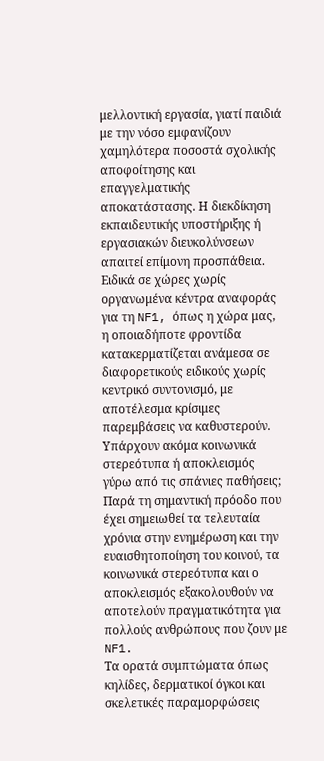μελλοντική εργασία, γιατί παιδιά με την νόσο εμφανίζουν χαμηλότερα ποσοστά σχολικής αποφοίτησης και επαγγελματικής αποκατάστασης. Η διεκδίκηση εκπαιδευτικής υποστήριξης ή εργασιακών διευκολύνσεων απαιτεί επίμονη προσπάθεια. Ειδικά σε χώρες χωρίς οργανωμένα κέντρα αναφοράς για τη NF1, όπως η χώρα μας, η οποιαδήποτε φροντίδα κατακερματίζεται ανάμεσα σε διαφορετικούς ειδικούς χωρίς κεντρικό συντονισμό, με αποτέλεσμα κρίσιμες παρεμβάσεις να καθυστερούν.
Υπάρχουν ακόμα κοινωνικά στερεότυπα ή αποκλεισμός γύρω από τις σπάνιες παθήσεις;
Παρά τη σημαντική πρόοδο που έχει σημειωθεί τα τελευταία χρόνια στην ενημέρωση και την ευαισθητοποίηση του κοινού, τα κοινωνικά στερεότυπα και ο αποκλεισμός εξακολουθούν να αποτελούν πραγματικότητα για πολλούς ανθρώπους που ζουν με NF1.
Τα ορατά συμπτώματα όπως κηλίδες, δερματικοί όγκοι και σκελετικές παραμορφώσεις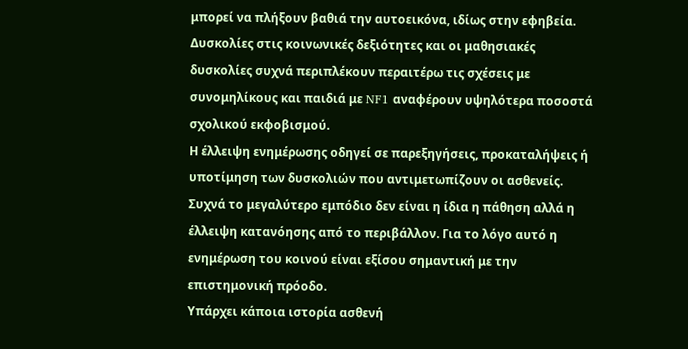μπορεί να πλήξουν βαθιά την αυτοεικόνα, ιδίως στην εφηβεία. Δυσκολίες στις κοινωνικές δεξιότητες και οι μαθησιακές δυσκολίες συχνά περιπλέκουν περαιτέρω τις σχέσεις με συνομηλίκους και παιδιά με NF1 αναφέρουν υψηλότερα ποσοστά σχολικού εκφοβισμού.
Η έλλειψη ενημέρωσης οδηγεί σε παρεξηγήσεις, προκαταλήψεις ή υποτίμηση των δυσκολιών που αντιμετωπίζουν οι ασθενείς. Συχνά το μεγαλύτερο εμπόδιο δεν είναι η ίδια η πάθηση αλλά η έλλειψη κατανόησης από το περιβάλλον. Για το λόγο αυτό η ενημέρωση του κοινού είναι εξίσου σημαντική με την επιστημονική πρόοδο.
Υπάρχει κάποια ιστορία ασθενή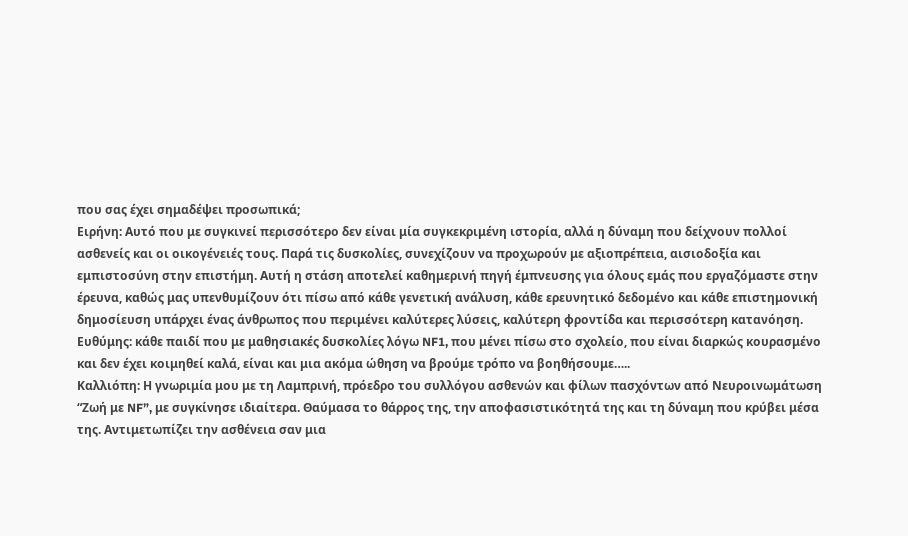που σας έχει σημαδέψει προσωπικά;
Ειρήνη: Αυτό που με συγκινεί περισσότερο δεν είναι μία συγκεκριμένη ιστορία, αλλά η δύναμη που δείχνουν πολλοί ασθενείς και οι οικογένειές τους. Παρά τις δυσκολίες, συνεχίζουν να προχωρούν με αξιοπρέπεια, αισιοδοξία και εμπιστοσύνη στην επιστήμη. Αυτή η στάση αποτελεί καθημερινή πηγή έμπνευσης για όλους εμάς που εργαζόμαστε στην έρευνα, καθώς μας υπενθυμίζουν ότι πίσω από κάθε γενετική ανάλυση, κάθε ερευνητικό δεδομένο και κάθε επιστημονική δημοσίευση υπάρχει ένας άνθρωπος που περιμένει καλύτερες λύσεις, καλύτερη φροντίδα και περισσότερη κατανόηση.
Ευθύμης: κάθε παιδί που με μαθησιακές δυσκολίες λόγω NF1, που μένει πίσω στο σχολείο, που είναι διαρκώς κουρασμένο και δεν έχει κοιμηθεί καλά, είναι και μια ακόμα ώθηση να βρούμε τρόπο να βοηθήσουμε…..
Καλλιόπη: Η γνωριμία μου με τη Λαμπρινή, πρόεδρο του συλλόγου ασθενών και φίλων πασχόντων από Νευροινωμάτωση “Ζωή με NF”, με συγκίνησε ιδιαίτερα. Θαύμασα το θάρρος της, την αποφασιστικότητά της και τη δύναμη που κρύβει μέσα της. Αντιμετωπίζει την ασθένεια σαν μια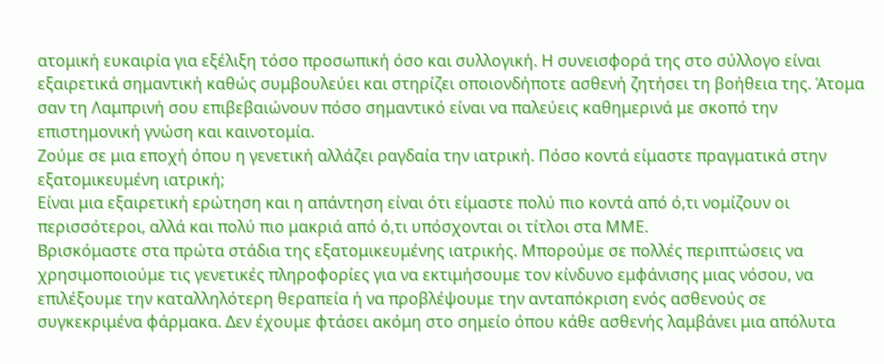ατομική ευκαιρία για εξέλιξη τόσο προσωπική όσο και συλλογική. Η συνεισφορά της στο σύλλογο είναι εξαιρετικά σημαντική καθώς συμβουλεύει και στηρίζει οποιονδήποτε ασθενή ζητήσει τη βοήθεια της. Άτομα σαν τη Λαμπρινή σου επιβεβαιώνουν πόσο σημαντικό είναι να παλεύεις καθημερινά με σκοπό την επιστημονική γνώση και καινοτομία.
Ζούμε σε μια εποχή όπου η γενετική αλλάζει ραγδαία την ιατρική. Πόσο κοντά είμαστε πραγματικά στην εξατομικευμένη ιατρική;
Είναι μια εξαιρετική ερώτηση και η απάντηση είναι ότι είμαστε πολύ πιο κοντά από ό,τι νομίζουν οι περισσότεροι, αλλά και πολύ πιο μακριά από ό,τι υπόσχονται οι τίτλοι στα ΜΜΕ.
Βρισκόμαστε στα πρώτα στάδια της εξατομικευμένης ιατρικής. Μπορούμε σε πολλές περιπτώσεις να χρησιμοποιούμε τις γενετικές πληροφορίες για να εκτιμήσουμε τον κίνδυνο εμφάνισης μιας νόσου, να επιλέξουμε την καταλληλότερη θεραπεία ή να προβλέψουμε την ανταπόκριση ενός ασθενούς σε συγκεκριμένα φάρμακα. Δεν έχουμε φτάσει ακόμη στο σημείο όπου κάθε ασθενής λαμβάνει μια απόλυτα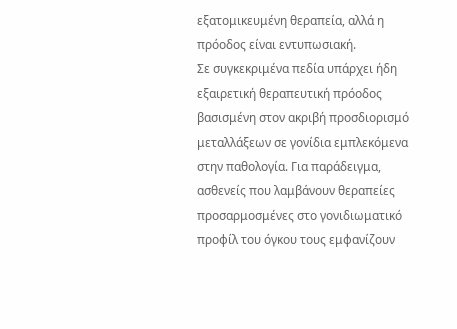εξατομικευμένη θεραπεία, αλλά η πρόοδος είναι εντυπωσιακή.
Σε συγκεκριμένα πεδία υπάρχει ήδη εξαιρετική θεραπευτική πρόοδος βασισμένη στον ακριβή προσδιορισμό μεταλλάξεων σε γονίδια εμπλεκόμενα στην παθολογία. Για παράδειγμα, ασθενείς που λαμβάνουν θεραπείες προσαρμοσμένες στο γονιδιωματικό προφίλ του όγκου τους εμφανίζουν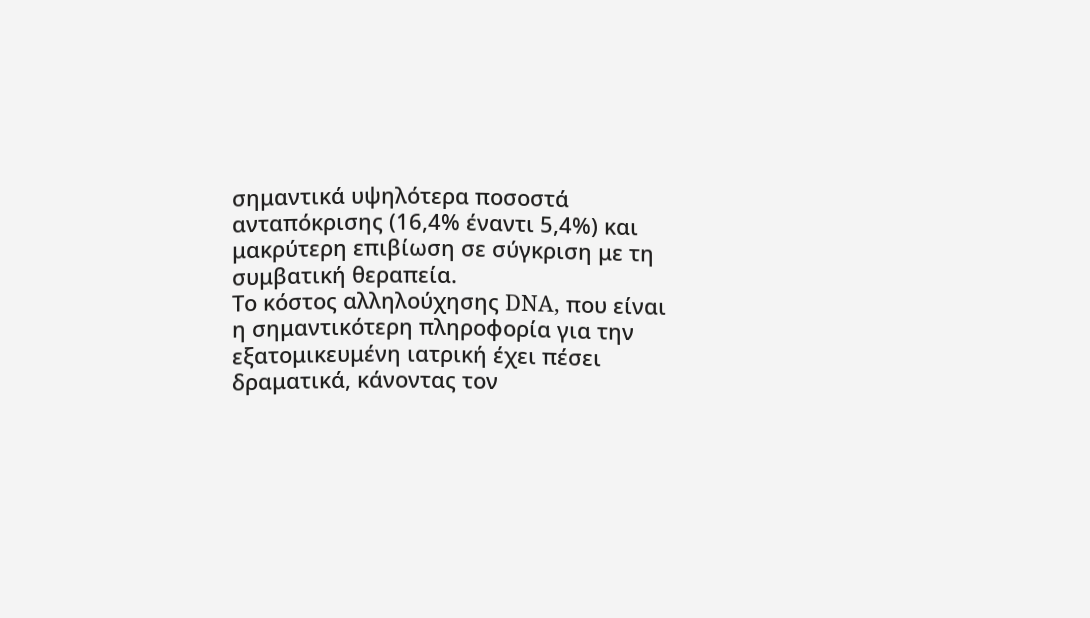σημαντικά υψηλότερα ποσοστά ανταπόκρισης (16,4% έναντι 5,4%) και μακρύτερη επιβίωση σε σύγκριση με τη συμβατική θεραπεία.
Το κόστος αλληλούχησης DNA, που είναι η σημαντικότερη πληροφορία για την εξατομικευμένη ιατρική έχει πέσει δραματικά, κάνοντας τον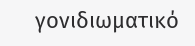γονιδιωματικό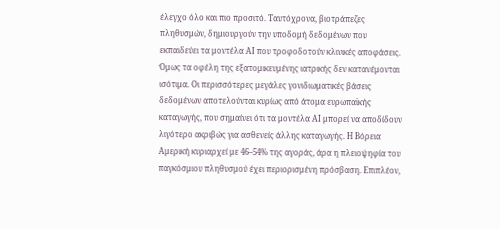έλεγχο όλο και πιο προσιτό. Ταυτόχρονα, βιοτράπεζες πληθυσμών, δημιουργούν την υποδομή δεδομένων που εκπαιδεύει τα μοντέλα ΑΙ που τροφοδοτούν κλινικές αποφάσεις. Όμως τα οφέλη της εξατομικευμένης ιατρικής δεν κατανέμονται ισότιμα. Οι περισσότερες μεγάλες γονιδιωματικές βάσεις δεδομένων αποτελούνται κυρίως από άτομα ευρωπαϊκής καταγωγής, που σημαίνει ότι τα μοντέλα ΑΙ μπορεί να αποδίδουν λιγότερο ακριβώς για ασθενείς άλλης καταγωγής. Η Βόρεια Αμερική κυριαρχεί με 46–54% της αγοράς, άρα η πλειοψηφία του παγκόσμιου πληθυσμού έχει περιορισμένη πρόσβαση. Επιπλέον,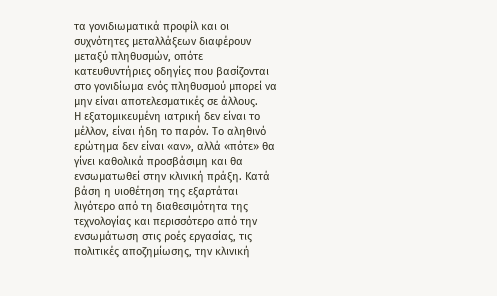τα γονιδιωματικά προφίλ και οι συχνότητες μεταλλάξεων διαφέρουν μεταξύ πληθυσμών, οπότε κατευθυντήριες οδηγίες που βασίζονται στο γονιδίωμα ενός πληθυσμού μπορεί να μην είναι αποτελεσματικές σε άλλους.
Η εξατομικευμένη ιατρική δεν είναι το μέλλον, είναι ήδη το παρόν. Το αληθινό ερώτημα δεν είναι «αν», αλλά «πότε» θα γίνει καθολικά προσβάσιμη και θα ενσωματωθεί στην κλινική πράξη. Κατά βάση η υιοθέτηση της εξαρτάται λιγότερο από τη διαθεσιμότητα της τεχνολογίας και περισσότερο από την ενσωμάτωση στις ροές εργασίας, τις πολιτικές αποζημίωσης, την κλινική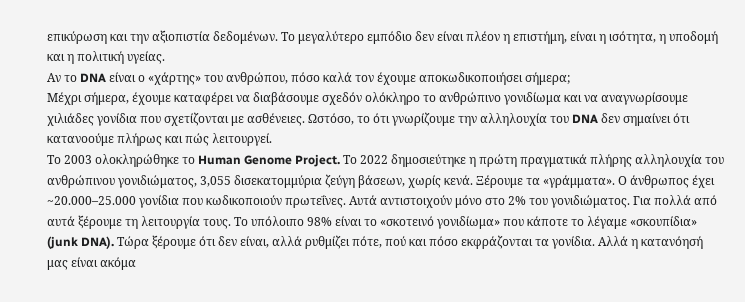επικύρωση και την αξιοπιστία δεδομένων. Το μεγαλύτερο εμπόδιο δεν είναι πλέον η επιστήμη, είναι η ισότητα, η υποδομή και η πολιτική υγείας.
Αν το DNA είναι ο «χάρτης» του ανθρώπου, πόσο καλά τον έχουμε αποκωδικοποιήσει σήμερα;
Μέχρι σήμερα, έχουμε καταφέρει να διαβάσουμε σχεδόν ολόκληρο το ανθρώπινο γονιδίωμα και να αναγνωρίσουμε χιλιάδες γονίδια που σχετίζονται με ασθένειες. Ωστόσο, το ότι γνωρίζουμε την αλληλουχία του DNA δεν σημαίνει ότι κατανοούμε πλήρως και πώς λειτουργεί.
Το 2003 ολοκληρώθηκε το Human Genome Project. Το 2022 δημοσιεύτηκε η πρώτη πραγματικά πλήρης αλληλουχία του ανθρώπινου γονιδιώματος, 3,055 δισεκατομμύρια ζεύγη βάσεων, χωρίς κενά. Ξέρουμε τα «γράμματα». Ο άνθρωπος έχει ~20.000–25.000 γονίδια που κωδικοποιούν πρωτεΐνες. Αυτά αντιστοιχούν μόνο στο 2% του γονιδιώματος. Για πολλά από αυτά ξέρουμε τη λειτουργία τους. Το υπόλοιπο 98% είναι το «σκοτεινό γονιδίωμα» που κάποτε το λέγαμε «σκουπίδια» (junk DNA). Τώρα ξέρουμε ότι δεν είναι, αλλά ρυθμίζει πότε, πού και πόσο εκφράζονται τα γονίδια. Αλλά η κατανόησή μας είναι ακόμα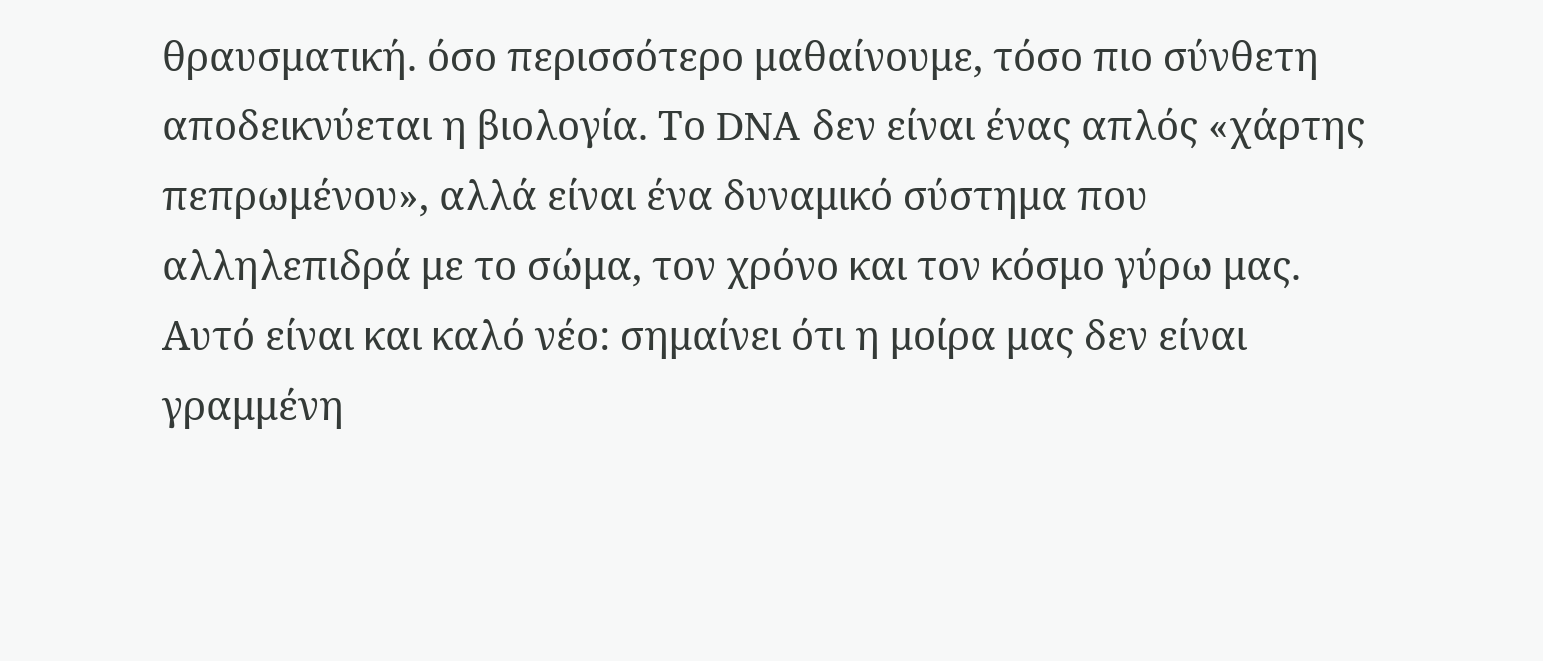θραυσματική. όσο περισσότερο μαθαίνουμε, τόσο πιο σύνθετη αποδεικνύεται η βιολογία. Το DNA δεν είναι ένας απλός «χάρτης πεπρωμένου», αλλά είναι ένα δυναμικό σύστημα που αλληλεπιδρά με το σώμα, τον χρόνο και τον κόσμο γύρω μας.
Αυτό είναι και καλό νέο: σημαίνει ότι η μοίρα μας δεν είναι γραμμένη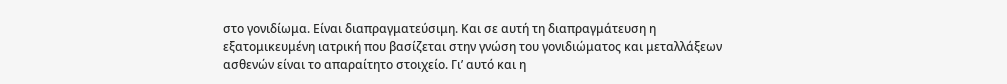στο γονιδίωμα. Είναι διαπραγματεύσιμη. Και σε αυτή τη διαπραγμάτευση η εξατομικευμένη ιατρική που βασίζεται στην γνώση του γονιδιώματος και μεταλλάξεων ασθενών είναι το απαραίτητο στοιχείο. Γι’ αυτό και η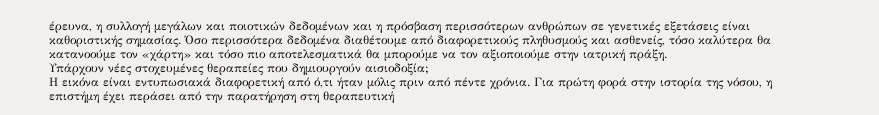έρευνα, η συλλογή μεγάλων και ποιοτικών δεδομένων και η πρόσβαση περισσότερων ανθρώπων σε γενετικές εξετάσεις είναι καθοριστικής σημασίας. Όσο περισσότερα δεδομένα διαθέτουμε από διαφορετικούς πληθυσμούς και ασθενείς, τόσο καλύτερα θα κατανοούμε τον «χάρτη» και τόσο πιο αποτελεσματικά θα μπορούμε να τον αξιοποιούμε στην ιατρική πράξη.
Υπάρχουν νέες στοχευμένες θεραπείες που δημιουργούν αισιοδοξία;
Η εικόνα είναι εντυπωσιακά διαφορετική από ό,τι ήταν μόλις πριν από πέντε χρόνια. Για πρώτη φορά στην ιστορία της νόσου, η επιστήμη έχει περάσει από την παρατήρηση στη θεραπευτική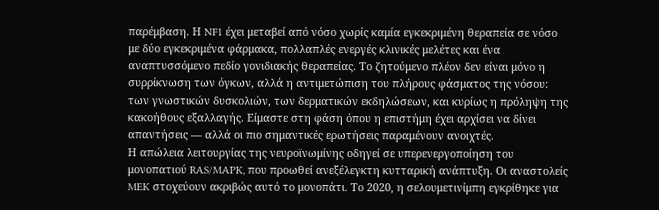παρέμβαση. Η NF1 έχει μεταβεί από νόσο χωρίς καμία εγκεκριμένη θεραπεία σε νόσο με δύο εγκεκριμένα φάρμακα, πολλαπλές ενεργές κλινικές μελέτες και ένα αναπτυσσόμενο πεδίο γονιδιακής θεραπείας. Το ζητούμενο πλέον δεν είναι μόνο η συρρίκνωση των όγκων, αλλά η αντιμετώπιση του πλήρους φάσματος της νόσου: των γνωστικών δυσκολιών, των δερματικών εκδηλώσεων, και κυρίως η πρόληψη της κακοήθους εξαλλαγής. Είμαστε στη φάση όπου η επιστήμη έχει αρχίσει να δίνει απαντήσεις — αλλά οι πιο σημαντικές ερωτήσεις παραμένουν ανοιχτές.
Η απώλεια λειτουργίας της νευροϊνωμίνης οδηγεί σε υπερενεργοποίηση του μονοπατιού RAS/MAPK, που προωθεί ανεξέλεγκτη κυτταρική ανάπτυξη. Οι αναστολείς MEK στοχεύουν ακριβώς αυτό το μονοπάτι. Το 2020, η σελουμετινίμπη εγκρίθηκε για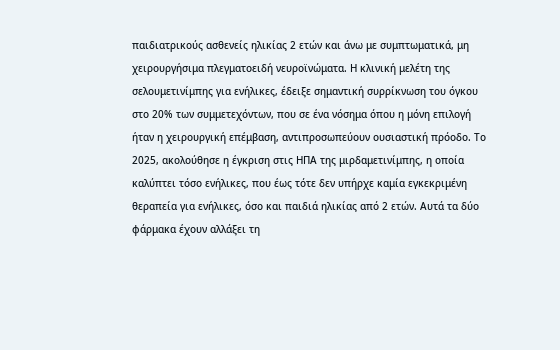παιδιατρικούς ασθενείς ηλικίας 2 ετών και άνω με συμπτωματικά, μη χειρουργήσιμα πλεγματοειδή νευροϊνώματα. Η κλινική μελέτη της σελουμετινίμπης για ενήλικες, έδειξε σημαντική συρρίκνωση του όγκου στο 20% των συμμετεχόντων, που σε ένα νόσημα όπου η μόνη επιλογή ήταν η χειρουργική επέμβαση, αντιπροσωπεύουν ουσιαστική πρόοδο. Το 2025, ακολούθησε η έγκριση στις ΗΠΑ της μιρδαμετινίμπης, η οποία καλύπτει τόσο ενήλικες, που έως τότε δεν υπήρχε καμία εγκεκριμένη θεραπεία για ενήλικες, όσο και παιδιά ηλικίας από 2 ετών. Αυτά τα δύο φάρμακα έχουν αλλάξει τη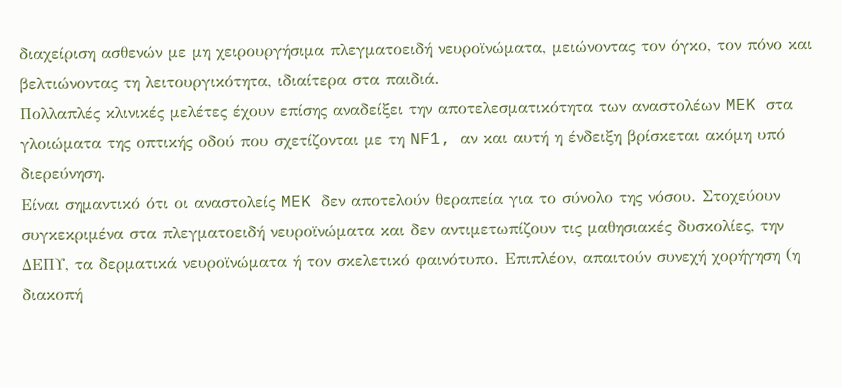διαχείριση ασθενών με μη χειρουργήσιμα πλεγματοειδή νευροϊνώματα, μειώνοντας τον όγκο, τον πόνο και βελτιώνοντας τη λειτουργικότητα, ιδιαίτερα στα παιδιά.
Πολλαπλές κλινικές μελέτες έχουν επίσης αναδείξει την αποτελεσματικότητα των αναστολέων MEK στα γλοιώματα της οπτικής οδού που σχετίζονται με τη NF1, αν και αυτή η ένδειξη βρίσκεται ακόμη υπό διερεύνηση.
Είναι σημαντικό ότι οι αναστολείς MEK δεν αποτελούν θεραπεία για το σύνολο της νόσου. Στοχεύουν συγκεκριμένα στα πλεγματοειδή νευροϊνώματα και δεν αντιμετωπίζουν τις μαθησιακές δυσκολίες, την ΔΕΠΥ, τα δερματικά νευροϊνώματα ή τον σκελετικό φαινότυπο. Επιπλέον, απαιτούν συνεχή χορήγηση (η διακοπή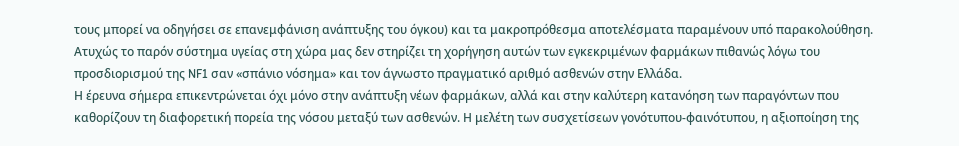τους μπορεί να οδηγήσει σε επανεμφάνιση ανάπτυξης του όγκου) και τα μακροπρόθεσμα αποτελέσματα παραμένουν υπό παρακολούθηση.
Ατυχώς το παρόν σύστημα υγείας στη χώρα μας δεν στηρίζει τη χορήγηση αυτών των εγκεκριμένων φαρμάκων πιθανώς λόγω του προσδιορισμού της NF1 σαν «σπάνιο νόσημα» και τον άγνωστο πραγματικό αριθμό ασθενών στην Ελλάδα.
Η έρευνα σήμερα επικεντρώνεται όχι μόνο στην ανάπτυξη νέων φαρμάκων, αλλά και στην καλύτερη κατανόηση των παραγόντων που καθορίζουν τη διαφορετική πορεία της νόσου μεταξύ των ασθενών. Η μελέτη των συσχετίσεων γονότυπου-φαινότυπου, η αξιοποίηση της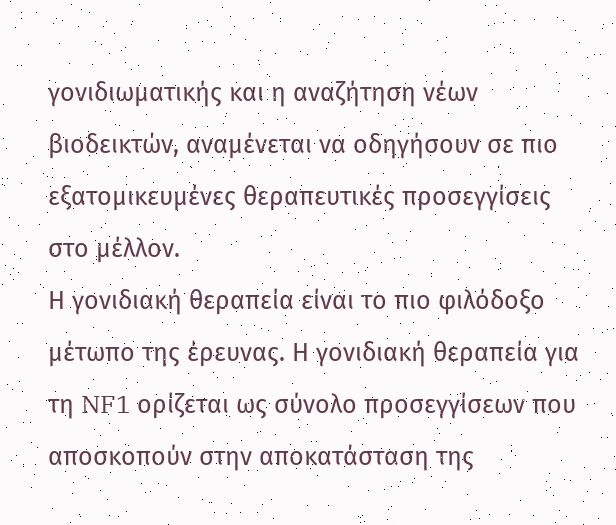γονιδιωματικής και η αναζήτηση νέων βιοδεικτών, αναμένεται να οδηγήσουν σε πιο εξατομικευμένες θεραπευτικές προσεγγίσεις στο μέλλον.
Η γονιδιακή θεραπεία είναι το πιο φιλόδοξο μέτωπο της έρευνας. Η γονιδιακή θεραπεία για τη NF1 ορίζεται ως σύνολο προσεγγίσεων που αποσκοπούν στην αποκατάσταση της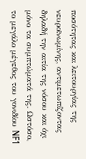ποσότητας και λειτουργίας της νευροϊνωμίνης, αντιμετωπίζοντας δηλαδή την αιτία της νόσου και όχι μόνο τα συμπτώματά της. Ωστόσο, το μεγάλο μέγεθος του γονιδίου NF1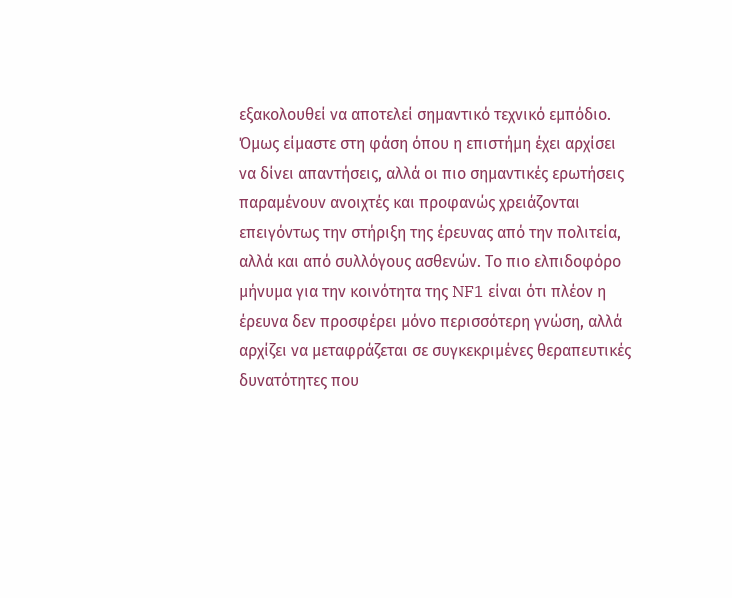εξακολουθεί να αποτελεί σημαντικό τεχνικό εμπόδιο. Όμως είμαστε στη φάση όπου η επιστήμη έχει αρχίσει να δίνει απαντήσεις, αλλά οι πιο σημαντικές ερωτήσεις παραμένουν ανοιχτές και προφανώς χρειάζονται επειγόντως την στήριξη της έρευνας από την πολιτεία, αλλά και από συλλόγους ασθενών. Το πιο ελπιδοφόρο μήνυμα για την κοινότητα της NF1 είναι ότι πλέον η έρευνα δεν προσφέρει μόνο περισσότερη γνώση, αλλά αρχίζει να μεταφράζεται σε συγκεκριμένες θεραπευτικές δυνατότητες που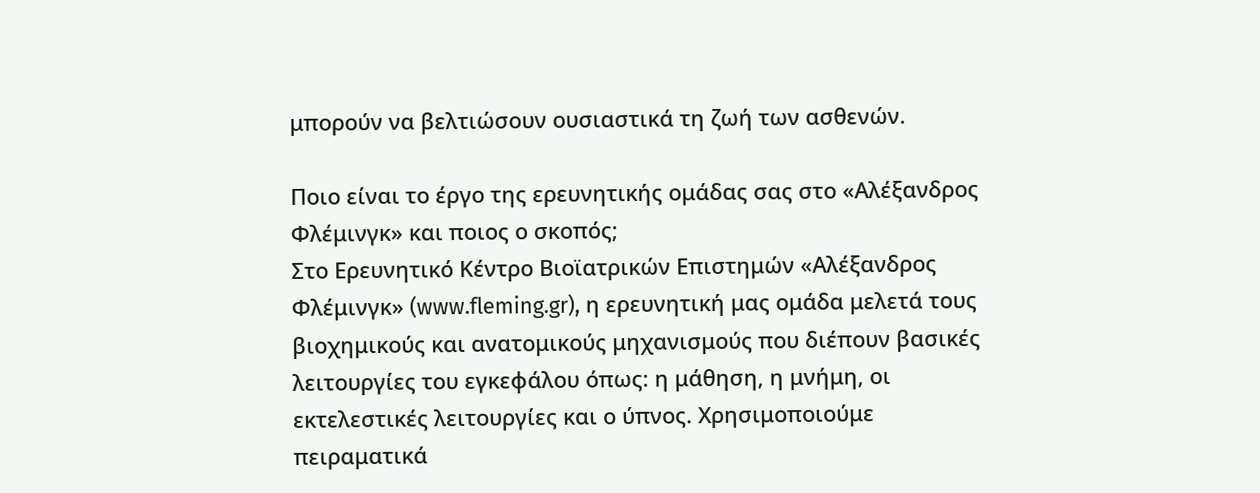μπορούν να βελτιώσουν ουσιαστικά τη ζωή των ασθενών.

Ποιο είναι το έργο της ερευνητικής ομάδας σας στο «Αλέξανδρος Φλέμινγκ» και ποιος ο σκοπός;
Στο Ερευνητικό Κέντρο Βιοϊατρικών Επιστημών «Αλέξανδρος Φλέμινγκ» (www.fleming.gr), η ερευνητική μας ομάδα μελετά τους βιοχημικούς και ανατομικούς μηχανισμούς που διέπουν βασικές λειτουργίες του εγκεφάλου όπως: η μάθηση, η μνήμη, οι εκτελεστικές λειτουργίες και ο ύπνος. Χρησιμοποιούμε πειραματικά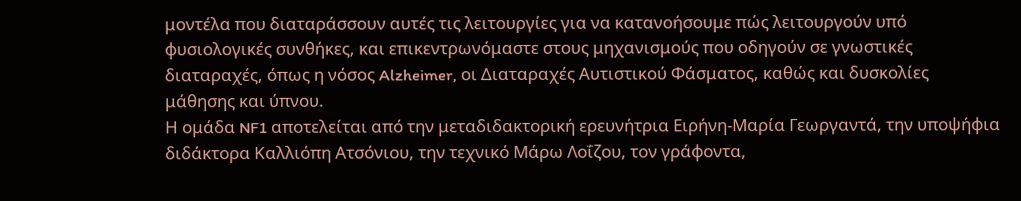μοντέλα που διαταράσσουν αυτές τις λειτουργίες για να κατανοήσουμε πώς λειτουργούν υπό φυσιολογικές συνθήκες, και επικεντρωνόμαστε στους μηχανισμούς που οδηγούν σε γνωστικές διαταραχές, όπως η νόσος Alzheimer, οι Διαταραχές Αυτιστικού Φάσματος, καθώς και δυσκολίες μάθησης και ύπνου.
Η ομάδα NF1 αποτελείται από την μεταδιδακτορική ερευνήτρια Ειρήνη-Μαρία Γεωργαντά, την υποψήφια διδάκτορα Καλλιόπη Ατσόνιου, την τεχνικό Μάρω Λοΐζου, τον γράφοντα,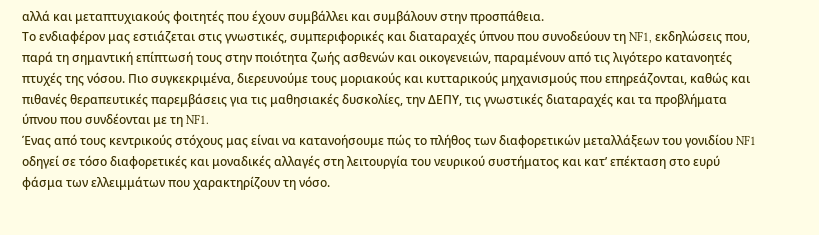αλλά και μεταπτυχιακούς φοιτητές που έχουν συμβάλλει και συμβάλουν στην προσπάθεια.
Το ενδιαφέρον μας εστιάζεται στις γνωστικές, συμπεριφορικές και διαταραχές ύπνου που συνοδεύουν τη NF1, εκδηλώσεις που, παρά τη σημαντική επίπτωσή τους στην ποιότητα ζωής ασθενών και οικογενειών, παραμένουν από τις λιγότερο κατανοητές πτυχές της νόσου. Πιο συγκεκριμένα, διερευνούμε τους μοριακούς και κυτταρικούς μηχανισμούς που επηρεάζονται, καθώς και πιθανές θεραπευτικές παρεμβάσεις για τις μαθησιακές δυσκολίες, την ΔΕΠΥ, τις γνωστικές διαταραχές και τα προβλήματα ύπνου που συνδέονται με τη NF1.
Ένας από τους κεντρικούς στόχους μας είναι να κατανοήσουμε πώς το πλήθος των διαφορετικών μεταλλάξεων του γονιδίου NF1 οδηγεί σε τόσο διαφορετικές και μοναδικές αλλαγές στη λειτουργία του νευρικού συστήματος και κατ’ επέκταση στο ευρύ φάσμα των ελλειμμάτων που χαρακτηρίζουν τη νόσο.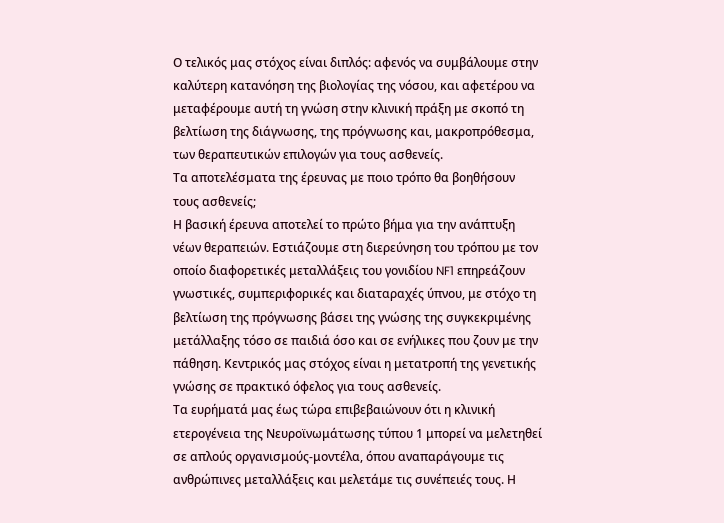Ο τελικός μας στόχος είναι διπλός: αφενός να συμβάλουμε στην καλύτερη κατανόηση της βιολογίας της νόσου, και αφετέρου να μεταφέρουμε αυτή τη γνώση στην κλινική πράξη με σκοπό τη βελτίωση της διάγνωσης, της πρόγνωσης και, μακροπρόθεσμα, των θεραπευτικών επιλογών για τους ασθενείς.
Τα αποτελέσματα της έρευνας με ποιο τρόπο θα βοηθήσουν τους ασθενείς;
Η βασική έρευνα αποτελεί το πρώτο βήμα για την ανάπτυξη νέων θεραπειών. Εστιάζουμε στη διερεύνηση του τρόπου με τον οποίο διαφορετικές μεταλλάξεις του γονιδίου NF1 επηρεάζουν γνωστικές, συμπεριφορικές και διαταραχές ύπνου, με στόχο τη βελτίωση της πρόγνωσης βάσει της γνώσης της συγκεκριμένης μετάλλαξης τόσο σε παιδιά όσο και σε ενήλικες που ζουν με την πάθηση. Κεντρικός μας στόχος είναι η μετατροπή της γενετικής γνώσης σε πρακτικό όφελος για τους ασθενείς.
Τα ευρήματά μας έως τώρα επιβεβαιώνουν ότι η κλινική ετερογένεια της Νευροϊνωμάτωσης τύπου 1 μπορεί να μελετηθεί σε απλούς οργανισμούς-μοντέλα, όπου αναπαράγουμε τις ανθρώπινες μεταλλάξεις και μελετάμε τις συνέπειές τους. Η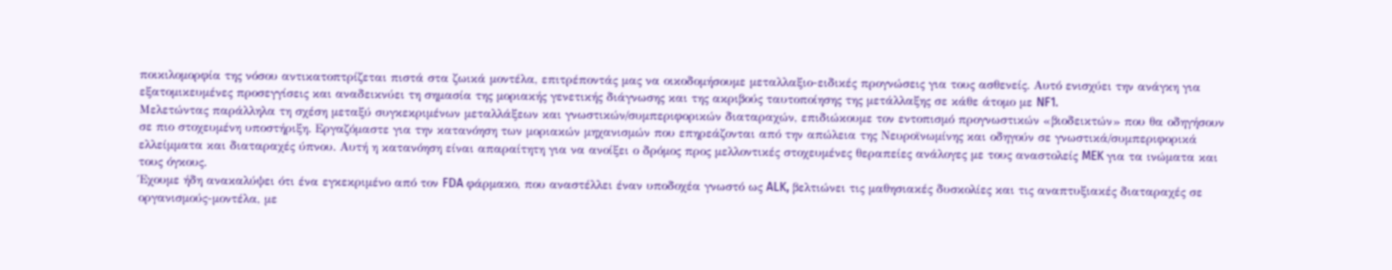ποικιλομορφία της νόσου αντικατοπτρίζεται πιστά στα ζωικά μοντέλα, επιτρέποντάς μας να οικοδομήσουμε μεταλλαξιο-ειδικές προγνώσεις για τους ασθενείς. Αυτό ενισχύει την ανάγκη για εξατομικευμένες προσεγγίσεις και αναδεικνύει τη σημασία της μοριακής γενετικής διάγνωσης και της ακριβούς ταυτοποίησης της μετάλλαξης σε κάθε άτομο με NF1.
Μελετώντας παράλληλα τη σχέση μεταξύ συγκεκριμένων μεταλλάξεων και γνωστικών/συμπεριφορικών διαταραχών, επιδιώκουμε τον εντοπισμό προγνωστικών «βιοδεικτών» που θα οδηγήσουν σε πιο στοχευμένη υποστήριξη. Εργαζόμαστε για την κατανόηση των μοριακών μηχανισμών που επηρεάζονται από την απώλεια της Νευροϊνωμίνης και οδηγούν σε γνωστικά/συμπεριφορικά ελλείμματα και διαταραχές ύπνου. Αυτή η κατανόηση είναι απαραίτητη για να ανοίξει ο δρόμος προς μελλοντικές στοχευμένες θεραπείες ανάλογες με τους αναστολείς MEK για τα ινώματα και τους όγκους.
Έχουμε ήδη ανακαλύψει ότι ένα εγκεκριμένο από τον FDA φάρμακο, που αναστέλλει έναν υποδοχέα γνωστό ως ALK, βελτιώνει τις μαθησιακές δυσκολίες και τις αναπτυξιακές διαταραχές σε οργανισμούς-μοντέλα, με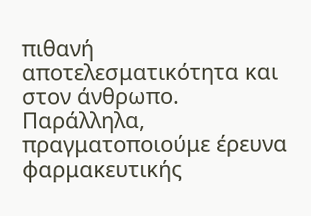πιθανή αποτελεσματικότητα και στον άνθρωπο. Παράλληλα, πραγματοποιούμε έρευνα φαρμακευτικής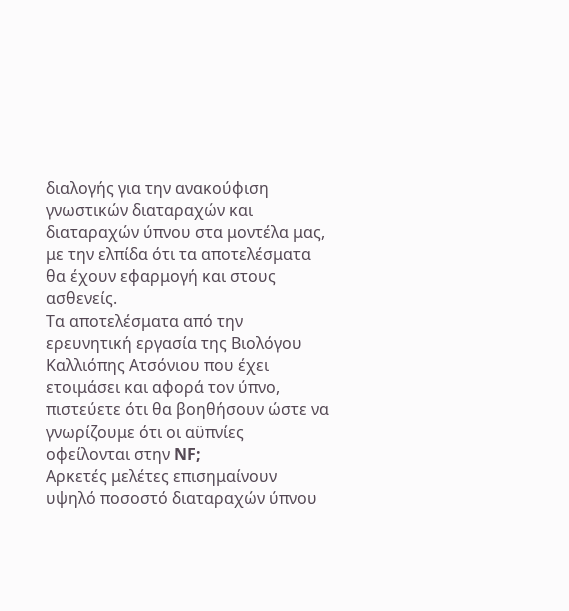διαλογής για την ανακούφιση γνωστικών διαταραχών και διαταραχών ύπνου στα μοντέλα μας, με την ελπίδα ότι τα αποτελέσματα θα έχουν εφαρμογή και στους ασθενείς.
Τα αποτελέσματα από την ερευνητική εργασία της Βιολόγου Καλλιόπης Ατσόνιου που έχει ετοιμάσει και αφορά τον ύπνο, πιστεύετε ότι θα βοηθήσουν ώστε να γνωρίζουμε ότι οι αϋπνίες οφείλονται στην NF;
Αρκετές μελέτες επισημαίνουν υψηλό ποσοστό διαταραχών ύπνου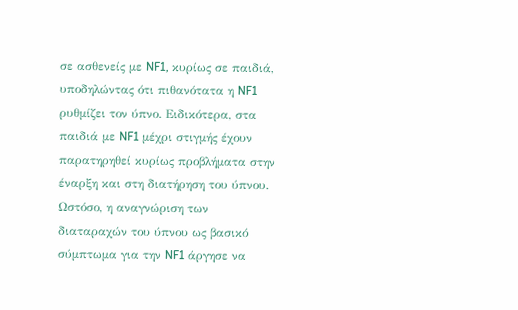σε ασθενείς με NF1, κυρίως σε παιδιά, υποδηλώντας ότι πιθανότατα η NF1 ρυθμίζει τον ύπνο. Ειδικότερα, στα παιδιά με NF1 μέχρι στιγμής έχουν παρατηρηθεί κυρίως προβλήματα στην έναρξη και στη διατήρηση του ύπνου. Ωστόσο, η αναγνώριση των διαταραχών του ύπνου ως βασικό σύμπτωμα για την NF1 άργησε να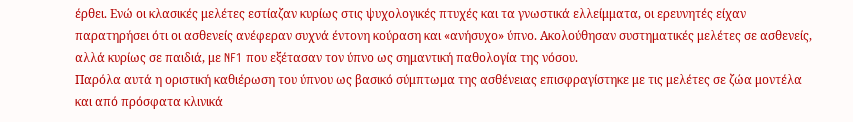έρθει. Ενώ οι κλασικές μελέτες εστίαζαν κυρίως στις ψυχολογικές πτυχές και τα γνωστικά ελλείμματα, οι ερευνητές είχαν παρατηρήσει ότι οι ασθενείς ανέφεραν συχνά έντονη κούραση και «ανήσυχο» ύπνο. Ακολούθησαν συστηματικές μελέτες σε ασθενείς, αλλά κυρίως σε παιδιά, με NF1 που εξέτασαν τον ύπνο ως σημαντική παθολογία της νόσου.
Παρόλα αυτά η οριστική καθιέρωση του ύπνου ως βασικό σύμπτωμα της ασθένειας επισφραγίστηκε με τις μελέτες σε ζώα μοντέλα και από πρόσφατα κλινικά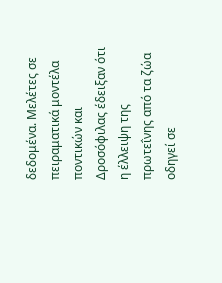δεδομένα. Μελέτες σε πειραματικά μοντέλα ποντικών και Δροσόφιλας έδειξαν ότι η έλλειψη της πρωτεΐνης από τα ζώα οδηγεί σε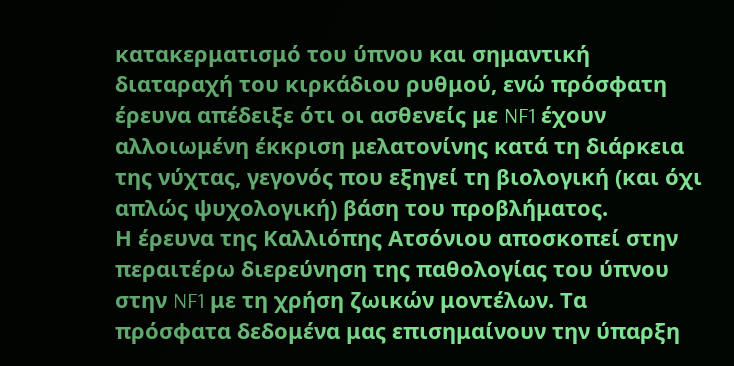κατακερματισμό του ύπνου και σημαντική διαταραχή του κιρκάδιου ρυθμού, ενώ πρόσφατη έρευνα απέδειξε ότι οι ασθενείς με NF1 έχουν αλλοιωμένη έκκριση μελατονίνης κατά τη διάρκεια της νύχτας, γεγονός που εξηγεί τη βιολογική (και όχι απλώς ψυχολογική) βάση του προβλήματος.
Η έρευνα της Καλλιόπης Ατσόνιου αποσκοπεί στην περαιτέρω διερεύνηση της παθολογίας του ύπνου στην NF1 με τη χρήση ζωικών μοντέλων. Τα πρόσφατα δεδομένα μας επισημαίνουν την ύπαρξη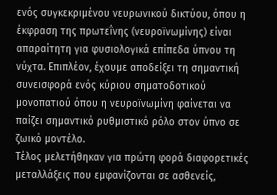ενός συγκεκριμένου νευρωνικού δικτύου, όπου η έκφραση της πρωτεΐνης (νευροϊνωμίνης) είναι απαραίτητη για φυσιολογικά επίπεδα ύπνου τη νύχτα. Επιπλέον, έχουμε αποδείξει τη σημαντική συνεισφορά ενός κύριου σηματοδοτικού μονοπατιού όπου η νευροϊνωμίνη φαίνεται να παίζει σημαντικό ρυθμιστικό ρόλο στον ύπνο σε ζωικό μοντέλο.
Τέλος μελετήθηκαν για πρώτη φορά διαφορετικές μεταλλάξεις που εμφανίζονται σε ασθενείς,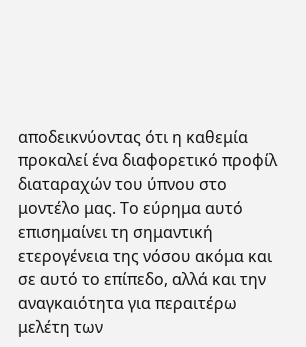αποδεικνύοντας ότι η καθεμία προκαλεί ένα διαφορετικό προφίλ διαταραχών του ύπνου στο μοντέλο μας. Το εύρημα αυτό επισημαίνει τη σημαντική ετερογένεια της νόσου ακόμα και σε αυτό το επίπεδο, αλλά και την αναγκαιότητα για περαιτέρω μελέτη των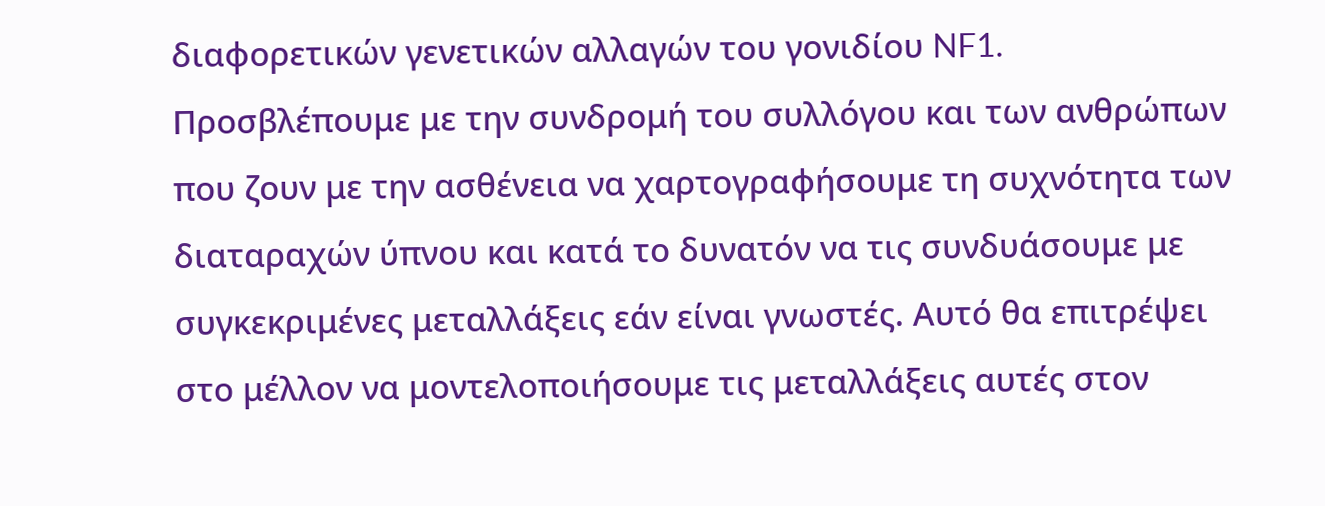διαφορετικών γενετικών αλλαγών του γονιδίου NF1.
Προσβλέπουμε με την συνδρομή του συλλόγου και των ανθρώπων που ζουν με την ασθένεια να χαρτογραφήσουμε τη συχνότητα των διαταραχών ύπνου και κατά το δυνατόν να τις συνδυάσουμε με συγκεκριμένες μεταλλάξεις εάν είναι γνωστές. Αυτό θα επιτρέψει στο μέλλον να μοντελοποιήσουμε τις μεταλλάξεις αυτές στον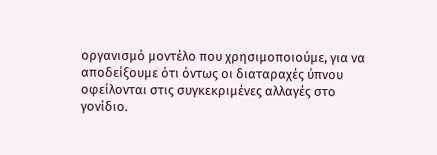οργανισμό μοντέλο που χρησιμοποιούμε, για να αποδείξουμε ότι όντως οι διαταραχές ύπνου οφείλονται στις συγκεκριμένες αλλαγές στο γονίδιο.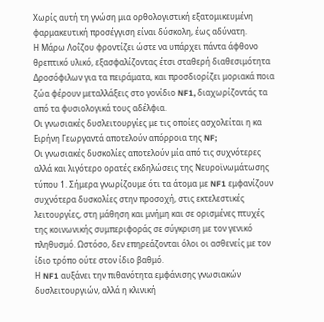Χωρίς αυτή τη γνώση μια ορθολογιστική εξατομικευμένη φαρμακευτική προσέγγιση είναι δύσκολη, έως αδύνατη.
Η Μάρω Λοΐζου φροντίζει ώστε να υπάρχει πάντα άφθονο θρεπτικό υλικό, εξασφαλίζοντας έτσι σταθερή διαθεσιμότητα Δροσόφιλων για τα πειράματα, και προσδιορίζει μοριακά ποια ζώα φέρουν μεταλλάξεις στο γονίδιο NF1, διαχωρίζοντάς τα από τα φυσιολογικά τους αδέλφια.
Οι γνωσιακές δυσλειτουργίες με τις οποίες ασχολείται η κα Ειρήνη Γεωργαντά αποτελούν απόρροια της NF;
Οι γνωσιακές δυσκολίες αποτελούν μία από τις συχνότερες αλλά και λιγότερο ορατές εκδηλώσεις της Nευροϊνωμάτωσης τύπου 1. Σήμερα γνωρίζουμε ότι τα άτομα με NF1 εμφανίζουν συχνότερα δυσκολίες στην προσοχή, στις εκτελεστικές λειτουργίες, στη μάθηση και μνήμη και σε ορισμένες πτυχές της κοινωνικής συμπεριφοράς σε σύγκριση με τον γενικό πληθυσμό. Ωστόσο, δεν επηρεάζονται όλοι οι ασθενείς με τον ίδιο τρόπο ούτε στον ίδιο βαθμό.
Η NF1 αυξάνει την πιθανότητα εμφάνισης γνωσιακών δυσλειτουργιών, αλλά η κλινική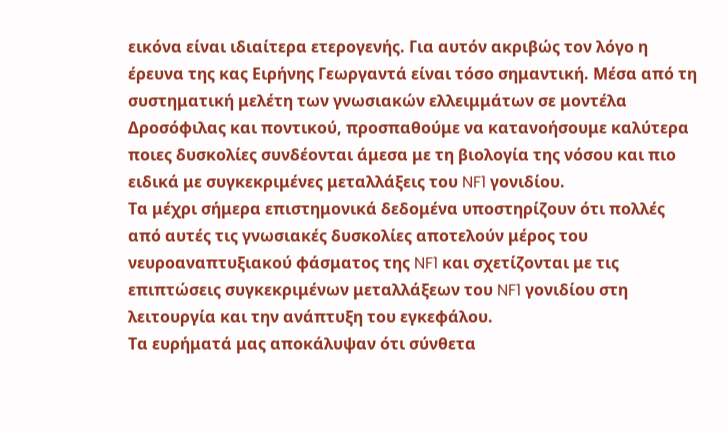εικόνα είναι ιδιαίτερα ετερογενής. Για αυτόν ακριβώς τον λόγο η έρευνα της κας Ειρήνης Γεωργαντά είναι τόσο σημαντική. Μέσα από τη συστηματική μελέτη των γνωσιακών ελλειμμάτων σε μοντέλα Δροσόφιλας και ποντικού, προσπαθούμε να κατανοήσουμε καλύτερα ποιες δυσκολίες συνδέονται άμεσα με τη βιολογία της νόσου και πιο ειδικά με συγκεκριμένες μεταλλάξεις του NF1 γονιδίου.
Τα μέχρι σήμερα επιστημονικά δεδομένα υποστηρίζουν ότι πολλές από αυτές τις γνωσιακές δυσκολίες αποτελούν μέρος του νευροαναπτυξιακού φάσματος της NF1 και σχετίζονται με τις επιπτώσεις συγκεκριμένων μεταλλάξεων του NF1 γονιδίου στη λειτουργία και την ανάπτυξη του εγκεφάλου.
Τα ευρήματά μας αποκάλυψαν ότι σύνθετα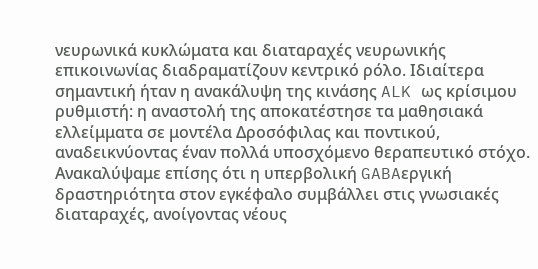νευρωνικά κυκλώματα και διαταραχές νευρωνικής επικοινωνίας διαδραματίζουν κεντρικό ρόλο. Ιδιαίτερα σημαντική ήταν η ανακάλυψη της κινάσης ALK ως κρίσιμου ρυθμιστή: η αναστολή της αποκατέστησε τα μαθησιακά ελλείμματα σε μοντέλα Δροσόφιλας και ποντικού, αναδεικνύοντας έναν πολλά υποσχόμενο θεραπευτικό στόχο. Ανακαλύψαμε επίσης ότι η υπερβολική GABAεργική δραστηριότητα στον εγκέφαλο συμβάλλει στις γνωσιακές διαταραχές, ανοίγοντας νέους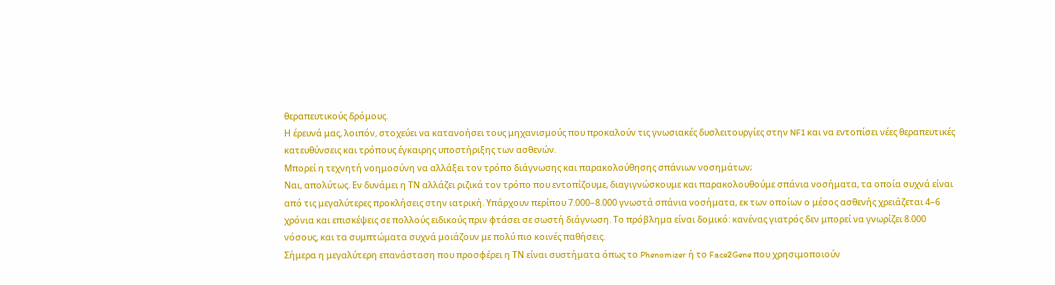θεραπευτικούς δρόμους.
Η έρευνά μας, λοιπόν, στοχεύει να κατανοήσει τους μηχανισμούς που προκαλούν τις γνωσιακές δυσλειτουργίες στην NF1 και να εντοπίσει νέες θεραπευτικές κατευθύνσεις και τρόπους έγκαιρης υποστήριξης των ασθενών.
Μπορεί η τεχνητή νοημοσύνη να αλλάξει τον τρόπο διάγνωσης και παρακολούθησης σπάνιων νοσημάτων;
Ναι, απολύτως. Εν δυνάμει η ΤΝ αλλάζει ριζικά τον τρόπο που εντοπίζουμε, διαγιγνώσκουμε και παρακολουθούμε σπάνια νοσήματα, τα οποία συχνά είναι από τις μεγαλύτερες προκλήσεις στην ιατρική. Υπάρχουν περίπου 7.000–8.000 γνωστά σπάνια νοσήματα, εκ των οποίων ο μέσος ασθενής χρειάζεται 4–6 χρόνια και επισκέψεις σε πολλούς ειδικούς πριν φτάσει σε σωστή διάγνωση. Το πρόβλημα είναι δομικό: κανένας γιατρός δεν μπορεί να γνωρίζει 8.000 νόσους, και τα συμπτώματα συχνά μοιάζουν με πολύ πιο κοινές παθήσεις.
Σήμερα η μεγαλύτερη επανάσταση που προσφέρει η ΤΝ είναι συστήματα όπως το Phenomizer ή το Face2Gene που χρησιμοποιούν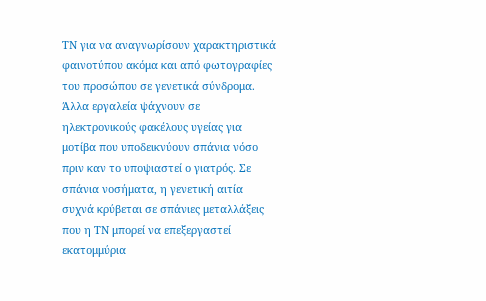ΤΝ για να αναγνωρίσουν χαρακτηριστικά φαινοτύπου ακόμα και από φωτογραφίες του προσώπου σε γενετικά σύνδρομα. Άλλα εργαλεία ψάχνουν σε ηλεκτρονικούς φακέλους υγείας για μοτίβα που υποδεικνύουν σπάνια νόσο πριν καν το υποψιαστεί ο γιατρός. Σε σπάνια νοσήματα, η γενετική αιτία συχνά κρύβεται σε σπάνιες μεταλλάξεις που η ΤΝ μπορεί να επεξεργαστεί εκατομμύρια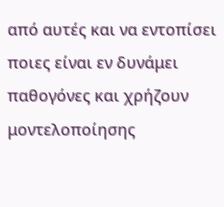από αυτές και να εντοπίσει ποιες είναι εν δυνάμει παθογόνες και χρήζουν μοντελοποίησης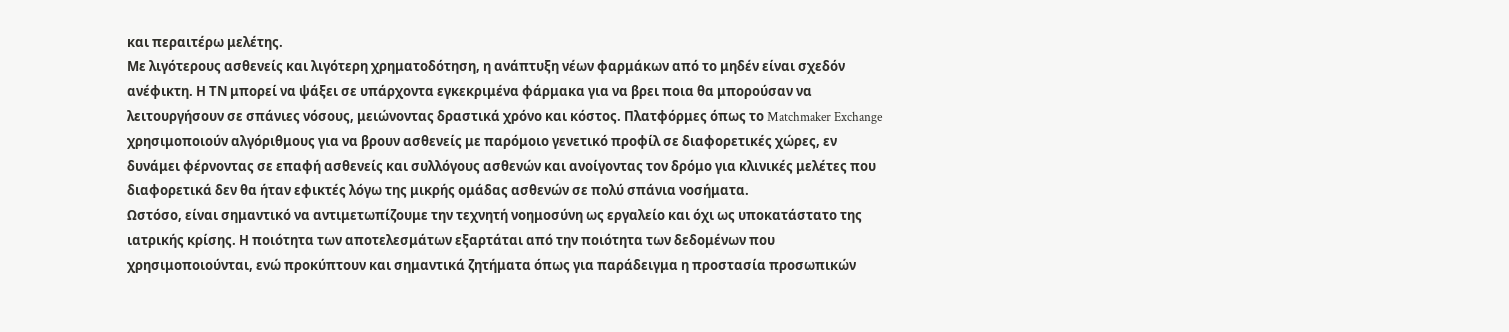και περαιτέρω μελέτης.
Με λιγότερους ασθενείς και λιγότερη χρηματοδότηση, η ανάπτυξη νέων φαρμάκων από το μηδέν είναι σχεδόν ανέφικτη. Η ΤΝ μπορεί να ψάξει σε υπάρχοντα εγκεκριμένα φάρμακα για να βρει ποια θα μπορούσαν να λειτουργήσουν σε σπάνιες νόσους, μειώνοντας δραστικά χρόνο και κόστος. Πλατφόρμες όπως το Matchmaker Exchange χρησιμοποιούν αλγόριθμους για να βρουν ασθενείς με παρόμοιο γενετικό προφίλ σε διαφορετικές χώρες, εν δυνάμει φέρνοντας σε επαφή ασθενείς και συλλόγους ασθενών και ανοίγοντας τον δρόμο για κλινικές μελέτες που διαφορετικά δεν θα ήταν εφικτές λόγω της μικρής ομάδας ασθενών σε πολύ σπάνια νοσήματα.
Ωστόσο, είναι σημαντικό να αντιμετωπίζουμε την τεχνητή νοημοσύνη ως εργαλείο και όχι ως υποκατάστατο της ιατρικής κρίσης. Η ποιότητα των αποτελεσμάτων εξαρτάται από την ποιότητα των δεδομένων που χρησιμοποιούνται, ενώ προκύπτουν και σημαντικά ζητήματα όπως για παράδειγμα η προστασία προσωπικών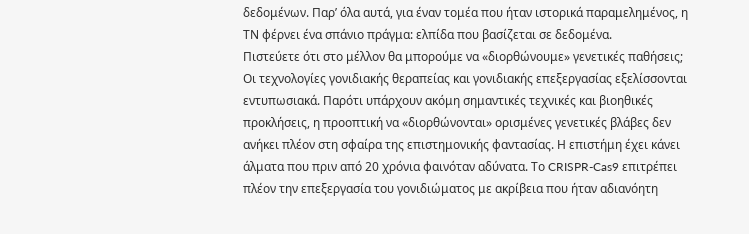δεδομένων. Παρ’ όλα αυτά, για έναν τομέα που ήταν ιστορικά παραμελημένος, η ΤΝ φέρνει ένα σπάνιο πράγμα: ελπίδα που βασίζεται σε δεδομένα.
Πιστεύετε ότι στο μέλλον θα μπορούμε να «διορθώνουμε» γενετικές παθήσεις;
Οι τεχνολογίες γονιδιακής θεραπείας και γονιδιακής επεξεργασίας εξελίσσονται εντυπωσιακά. Παρότι υπάρχουν ακόμη σημαντικές τεχνικές και βιοηθικές προκλήσεις, η προοπτική να «διορθώνονται» ορισμένες γενετικές βλάβες δεν ανήκει πλέον στη σφαίρα της επιστημονικής φαντασίας. Η επιστήμη έχει κάνει άλματα που πριν από 20 χρόνια φαινόταν αδύνατα. Το CRISPR-Cas9 επιτρέπει πλέον την επεξεργασία του γονιδιώματος με ακρίβεια που ήταν αδιανόητη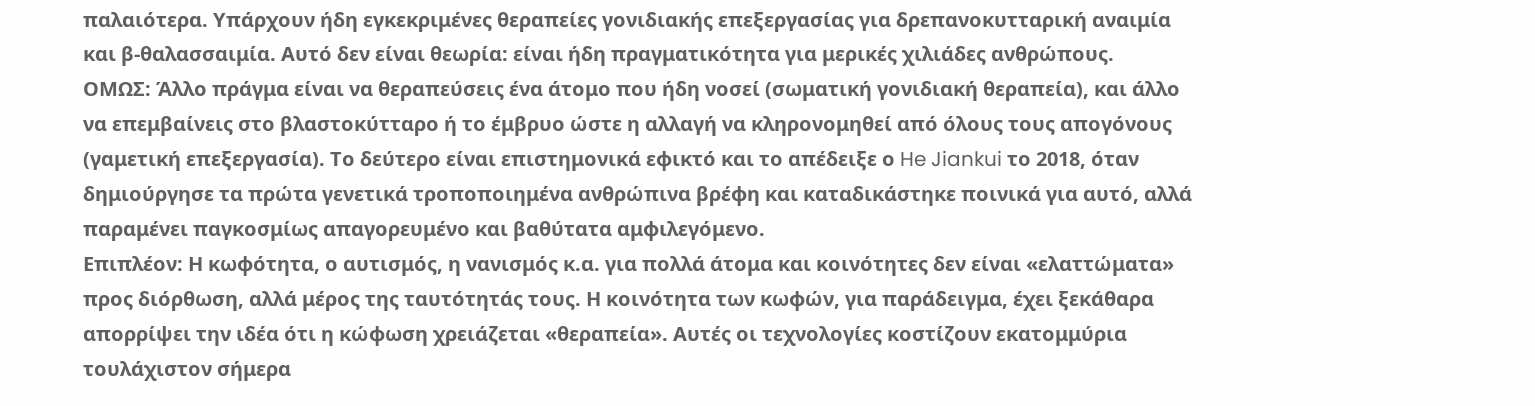παλαιότερα. Υπάρχουν ήδη εγκεκριμένες θεραπείες γονιδιακής επεξεργασίας για δρεπανοκυτταρική αναιμία και β-θαλασσαιμία. Αυτό δεν είναι θεωρία: είναι ήδη πραγματικότητα για μερικές χιλιάδες ανθρώπους.
ΟΜΩΣ: Άλλο πράγμα είναι να θεραπεύσεις ένα άτομο που ήδη νοσεί (σωματική γονιδιακή θεραπεία), και άλλο να επεμβαίνεις στο βλαστοκύτταρο ή το έμβρυο ώστε η αλλαγή να κληρονομηθεί από όλους τους απογόνους (γαμετική επεξεργασία). Το δεύτερο είναι επιστημονικά εφικτό και το απέδειξε ο He Jiankui το 2018, όταν δημιούργησε τα πρώτα γενετικά τροποποιημένα ανθρώπινα βρέφη και καταδικάστηκε ποινικά για αυτό, αλλά παραμένει παγκοσμίως απαγορευμένο και βαθύτατα αμφιλεγόμενο.
Επιπλέον: Η κωφότητα, ο αυτισμός, η νανισμός κ.α. για πολλά άτομα και κοινότητες δεν είναι «ελαττώματα» προς διόρθωση, αλλά μέρος της ταυτότητάς τους. Η κοινότητα των κωφών, για παράδειγμα, έχει ξεκάθαρα απορρίψει την ιδέα ότι η κώφωση χρειάζεται «θεραπεία». Αυτές οι τεχνολογίες κοστίζουν εκατομμύρια τουλάχιστον σήμερα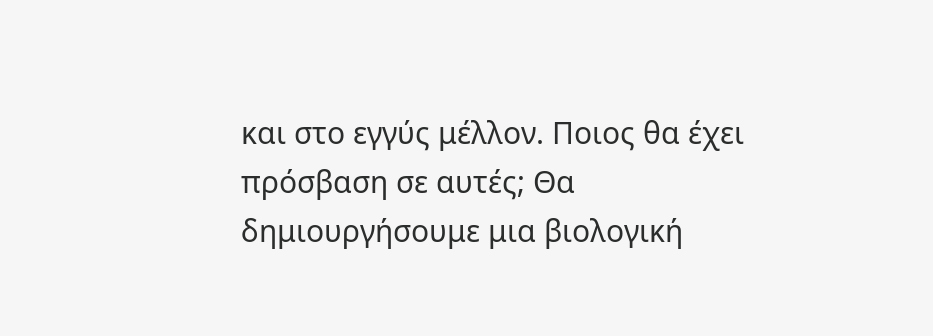και στο εγγύς μέλλον. Ποιος θα έχει πρόσβαση σε αυτές; Θα δημιουργήσουμε μια βιολογική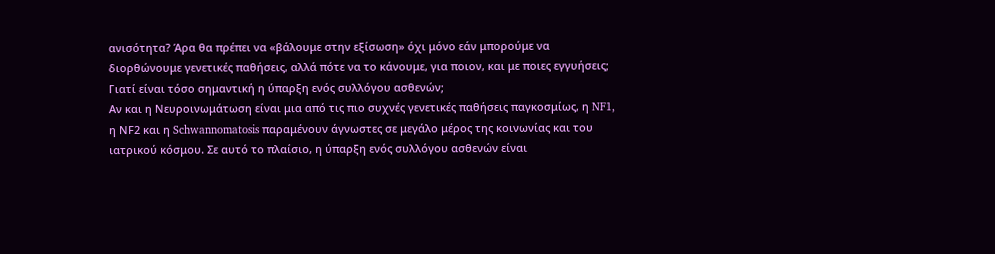ανισότητα? Άρα θα πρέπει να «βάλουμε στην εξίσωση» όχι μόνο εάν μπορούμε να διορθώνουμε γενετικές παθήσεις, αλλά πότε να το κάνουμε, για ποιον, και με ποιες εγγυήσεις;
Γιατί είναι τόσο σημαντική η ύπαρξη ενός συλλόγου ασθενών;
Αν και η Νευροινωμάτωση είναι μια από τις πιο συχνές γενετικές παθήσεις παγκοσμίως, η NF1, η ΝF2 και η Schwannomatosis παραμένουν άγνωστες σε μεγάλο μέρος της κοινωνίας και του ιατρικού κόσμου. Σε αυτό το πλαίσιο, η ύπαρξη ενός συλλόγου ασθενών είναι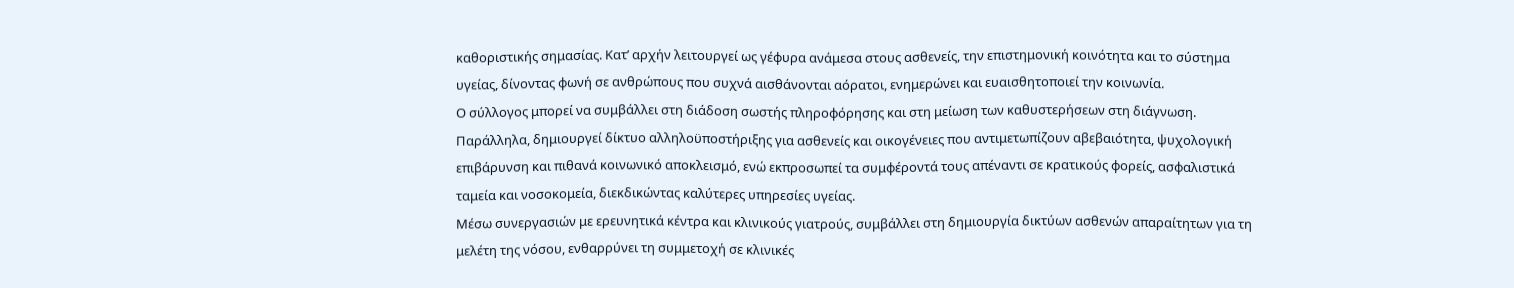καθοριστικής σημασίας. Κατ’ αρχήν λειτουργεί ως γέφυρα ανάμεσα στους ασθενείς, την επιστημονική κοινότητα και το σύστημα υγείας, δίνοντας φωνή σε ανθρώπους που συχνά αισθάνονται αόρατοι, ενημερώνει και ευαισθητοποιεί την κοινωνία.
Ο σύλλογος μπορεί να συμβάλλει στη διάδοση σωστής πληροφόρησης και στη μείωση των καθυστερήσεων στη διάγνωση. Παράλληλα, δημιουργεί δίκτυο αλληλοϋποστήριξης για ασθενείς και οικογένειες που αντιμετωπίζουν αβεβαιότητα, ψυχολογική επιβάρυνση και πιθανά κοινωνικό αποκλεισμό, ενώ εκπροσωπεί τα συμφέροντά τους απέναντι σε κρατικούς φορείς, ασφαλιστικά ταμεία και νοσοκομεία, διεκδικώντας καλύτερες υπηρεσίες υγείας.
Μέσω συνεργασιών με ερευνητικά κέντρα και κλινικούς γιατρούς, συμβάλλει στη δημιουργία δικτύων ασθενών απαραίτητων για τη μελέτη της νόσου, ενθαρρύνει τη συμμετοχή σε κλινικές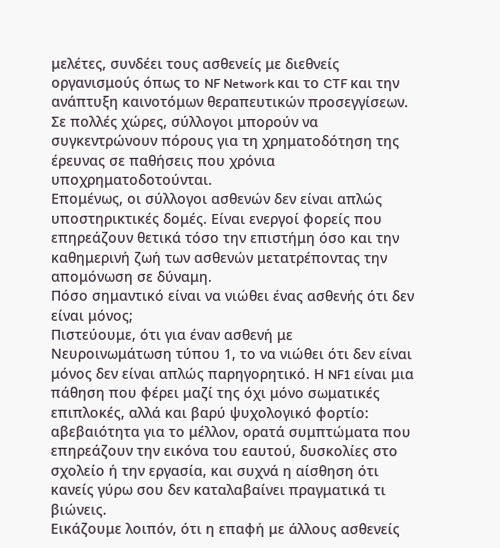μελέτες, συνδέει τους ασθενείς με διεθνείς οργανισμούς όπως το NF Network και το CTF και την ανάπτυξη καινοτόμων θεραπευτικών προσεγγίσεων. Σε πολλές χώρες, σύλλογοι μπορούν να συγκεντρώνουν πόρους για τη χρηματοδότηση της έρευνας σε παθήσεις που χρόνια υποχρηματοδοτούνται.
Επομένως, οι σύλλογοι ασθενών δεν είναι απλώς υποστηρικτικές δομές. Είναι ενεργοί φορείς που επηρεάζουν θετικά τόσο την επιστήμη όσο και την καθημερινή ζωή των ασθενών μετατρέποντας την απομόνωση σε δύναμη.
Πόσο σημαντικό είναι να νιώθει ένας ασθενής ότι δεν είναι μόνος;
Πιστεύουμε, ότι για έναν ασθενή με Νευροινωμάτωση τύπου 1, το να νιώθει ότι δεν είναι μόνος δεν είναι απλώς παρηγορητικό. Η NF1 είναι μια πάθηση που φέρει μαζί της όχι μόνο σωματικές επιπλοκές, αλλά και βαρύ ψυχολογικό φορτίο: αβεβαιότητα για το μέλλον, ορατά συμπτώματα που επηρεάζουν την εικόνα του εαυτού, δυσκολίες στο σχολείο ή την εργασία, και συχνά η αίσθηση ότι κανείς γύρω σου δεν καταλαβαίνει πραγματικά τι βιώνεις.
Εικάζουμε λοιπόν, ότι η επαφή με άλλους ασθενείς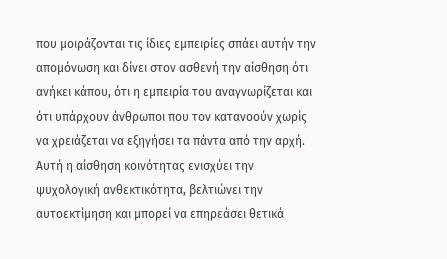που μοιράζονται τις ίδιες εμπειρίες σπάει αυτήν την απομόνωση και δίνει στον ασθενή την αίσθηση ότι ανήκει κάπου, ότι η εμπειρία του αναγνωρίζεται και ότι υπάρχουν άνθρωποι που τον κατανοούν χωρίς να χρειάζεται να εξηγήσει τα πάντα από την αρχή. Αυτή η αίσθηση κοινότητας ενισχύει την ψυχολογική ανθεκτικότητα, βελτιώνει την αυτοεκτίμηση και μπορεί να επηρεάσει θετικά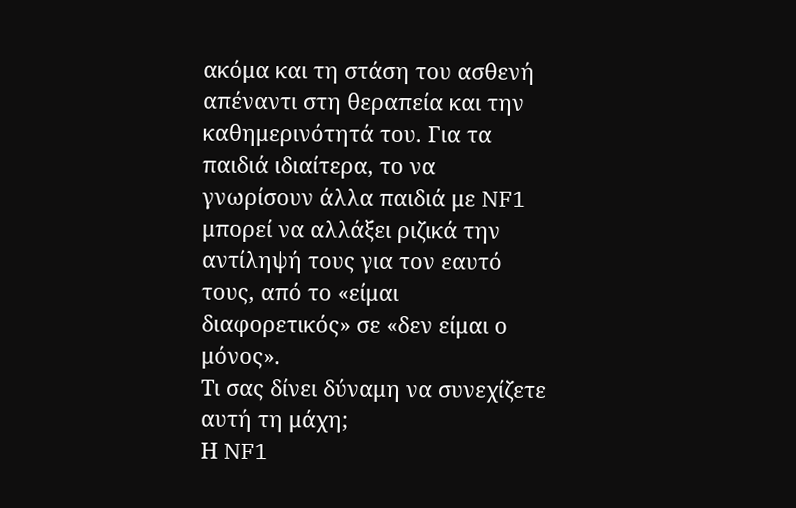ακόμα και τη στάση του ασθενή απέναντι στη θεραπεία και την καθημερινότητά του. Για τα παιδιά ιδιαίτερα, το να γνωρίσουν άλλα παιδιά με NF1 μπορεί να αλλάξει ριζικά την αντίληψή τους για τον εαυτό τους, από τo «είμαι διαφορετικός» σε «δεν είμαι ο μόνος».
Τι σας δίνει δύναμη να συνεχίζετε αυτή τη μάχη;
Η NF1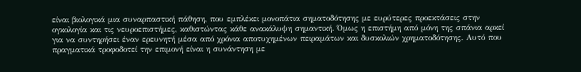είναι βιολογικά μια συναρπαστική πάθηση, που εμπλέκει μονοπάτια σηματοδότησης με ευρύτερες προεκτάσεις στην ογκολογία και τις νευροεπιστήμες, καθιστώντας κάθε ανακάλυψη σημαντική. Όμως η επιστήμη από μόνη της σπάνια αρκεί για να συντηρήσει έναν ερευνητή μέσα από χρόνια αποτυχημένων πειραμάτων και δυσκολιών χρηματοδότησης. Αυτό που πραγματικά τροφοδοτεί την επιμονή είναι η συνάντηση με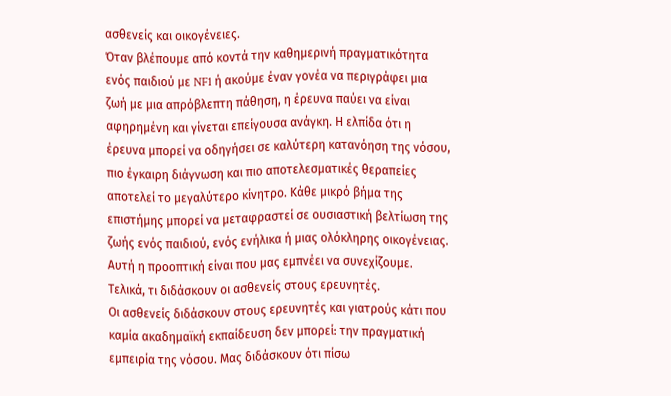ασθενείς και οικογένειες.
Όταν βλέπουμε από κοντά την καθημερινή πραγματικότητα ενός παιδιού με NF1 ή ακούμε έναν γονέα να περιγράφει μια ζωή με μια απρόβλεπτη πάθηση, η έρευνα παύει να είναι αφηρημένη και γίνεται επείγουσα ανάγκη. Η ελπίδα ότι η έρευνα μπορεί να οδηγήσει σε καλύτερη κατανόηση της νόσου, πιο έγκαιρη διάγνωση και πιο αποτελεσματικές θεραπείες αποτελεί το μεγαλύτερο κίνητρο. Κάθε μικρό βήμα της επιστήμης μπορεί να μεταφραστεί σε ουσιαστική βελτίωση της ζωής ενός παιδιού, ενός ενήλικα ή μιας ολόκληρης οικογένειας. Αυτή η προοπτική είναι που μας εμπνέει να συνεχίζουμε.
Τελικά, τι διδάσκουν οι ασθενείς στους ερευνητές.
Οι ασθενείς διδάσκουν στους ερευνητές και γιατρούς κάτι που καμία ακαδημαϊκή εκπαίδευση δεν μπορεί: την πραγματική εμπειρία της νόσου. Μας διδάσκουν ότι πίσω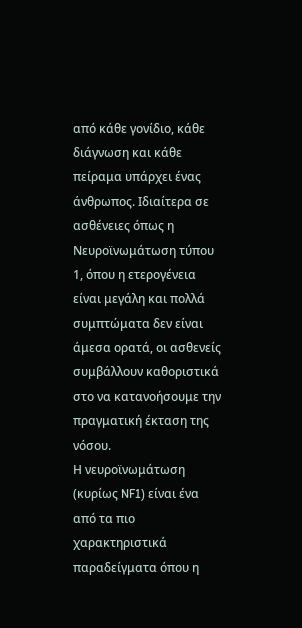από κάθε γονίδιο, κάθε διάγνωση και κάθε πείραμα υπάρχει ένας άνθρωπος. Ιδιαίτερα σε ασθένειες όπως η Νευροϊνωμάτωση τύπου 1, όπου η ετερογένεια είναι μεγάλη και πολλά συμπτώματα δεν είναι άμεσα ορατά, οι ασθενείς συμβάλλουν καθοριστικά στο να κατανοήσουμε την πραγματική έκταση της νόσου.
Η νευροϊνωμάτωση (κυρίως NF1) είναι ένα από τα πιο χαρακτηριστικά παραδείγματα όπου η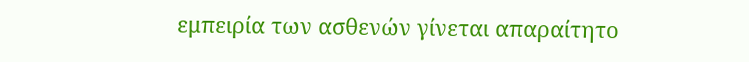εμπειρία των ασθενών γίνεται απαραίτητο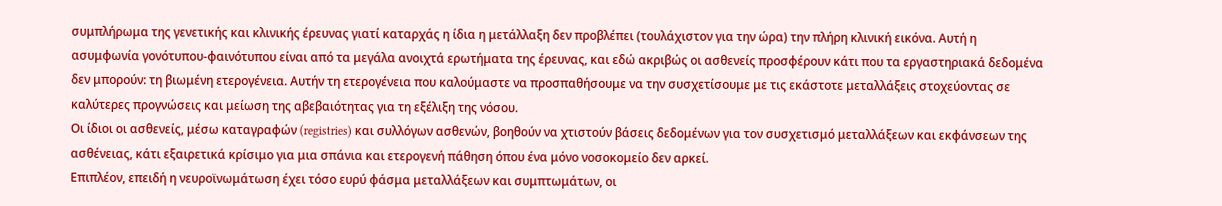συμπλήρωμα της γενετικής και κλινικής έρευνας γιατί καταρχάς η ίδια η μετάλλαξη δεν προβλέπει (τουλάχιστον για την ώρα) την πλήρη κλινική εικόνα. Αυτή η ασυμφωνία γονότυπου-φαινότυπου είναι από τα μεγάλα ανοιχτά ερωτήματα της έρευνας, και εδώ ακριβώς οι ασθενείς προσφέρουν κάτι που τα εργαστηριακά δεδομένα δεν μπορούν: τη βιωμένη ετερογένεια. Αυτήν τη ετερογένεια που καλούμαστε να προσπαθήσουμε να την συσχετίσουμε με τις εκάστοτε μεταλλάξεις στοχεύοντας σε καλύτερες προγνώσεις και μείωση της αβεβαιότητας για τη εξέλιξη της νόσου.
Οι ίδιοι οι ασθενείς, μέσω καταγραφών (registries) και συλλόγων ασθενών, βοηθούν να χτιστούν βάσεις δεδομένων για τον συσχετισμό μεταλλάξεων και εκφάνσεων της ασθένειας, κάτι εξαιρετικά κρίσιμο για μια σπάνια και ετερογενή πάθηση όπου ένα μόνο νοσοκομείο δεν αρκεί.
Επιπλέον, επειδή η νευροϊνωμάτωση έχει τόσο ευρύ φάσμα μεταλλάξεων και συμπτωμάτων, οι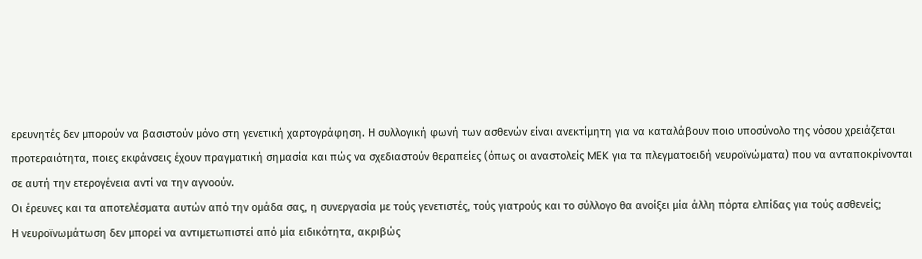ερευνητές δεν μπορούν να βασιστούν μόνο στη γενετική χαρτογράφηση. Η συλλογική φωνή των ασθενών είναι ανεκτίμητη για να καταλάβουν ποιο υποσύνολο της νόσου χρειάζεται προτεραιότητα, ποιες εκφάνσεις έχουν πραγματική σημασία και πώς να σχεδιαστούν θεραπείες (όπως οι αναστολείς MEK για τα πλεγματοειδή νευροϊνώματα) που να ανταποκρίνονται σε αυτή την ετερογένεια αντί να την αγνοούν.
Οι έρευνες και τα αποτελέσματα αυτών από την ομάδα σας, η συνεργασία με τούς γενετιστές, τούς γιατρούς και το σύλλογο θα ανοίξει μία άλλη πόρτα ελπίδας για τούς ασθενείς;
Η νευροϊνωμάτωση δεν μπορεί να αντιμετωπιστεί από μία ειδικότητα, ακριβώς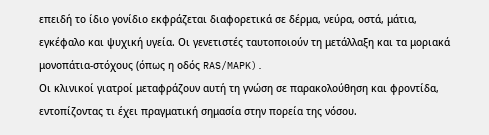επειδή το ίδιο γονίδιο εκφράζεται διαφορετικά σε δέρμα, νεύρα, οστά, μάτια, εγκέφαλο και ψυχική υγεία. Οι γενετιστές ταυτοποιούν τη μετάλλαξη και τα μοριακά μονοπάτια-στόχους (όπως η οδός RAS/MAPK).
Οι κλινικοί γιατροί μεταφράζουν αυτή τη γνώση σε παρακολούθηση και φροντίδα, εντοπίζοντας τι έχει πραγματική σημασία στην πορεία της νόσου.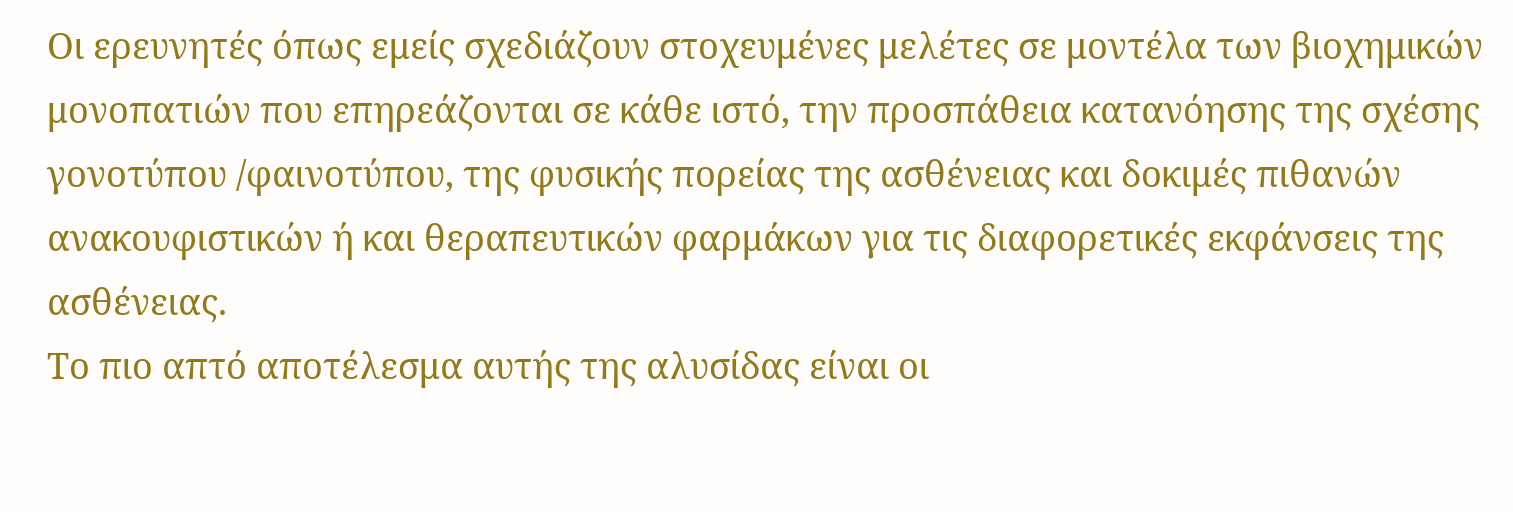Οι ερευνητές όπως εμείς σχεδιάζουν στοχευμένες μελέτες σε μοντέλα των βιοχημικών μονοπατιών που επηρεάζονται σε κάθε ιστό, την προσπάθεια κατανόησης της σχέσης γονοτύπου /φαινοτύπου, της φυσικής πορείας της ασθένειας και δοκιμές πιθανών ανακουφιστικών ή και θεραπευτικών φαρμάκων για τις διαφορετικές εκφάνσεις της ασθένειας.
Το πιο απτό αποτέλεσμα αυτής της αλυσίδας είναι οι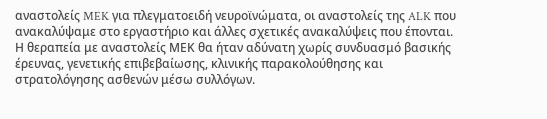αναστολείς MEK για πλεγματοειδή νευροϊνώματα, οι αναστολείς της ALK που ανακαλύψαμε στο εργαστήριο και άλλες σχετικές ανακαλύψεις που έπονται. Η θεραπεία με αναστολείς ΜΕΚ θα ήταν αδύνατη χωρίς συνδυασμό βασικής έρευνας, γενετικής επιβεβαίωσης, κλινικής παρακολούθησης και στρατολόγησης ασθενών μέσω συλλόγων.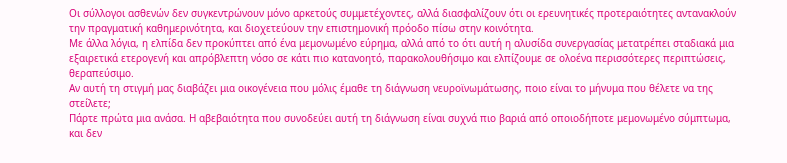Οι σύλλογοι ασθενών δεν συγκεντρώνουν μόνο αρκετούς συμμετέχοντες, αλλά διασφαλίζουν ότι οι ερευνητικές προτεραιότητες αντανακλούν την πραγματική καθημερινότητα, και διοχετεύουν την επιστημονική πρόοδο πίσω στην κοινότητα.
Με άλλα λόγια, η ελπίδα δεν προκύπτει από ένα μεμονωμένο εύρημα, αλλά από το ότι αυτή η αλυσίδα συνεργασίας μετατρέπει σταδιακά μια εξαιρετικά ετερογενή και απρόβλεπτη νόσο σε κάτι πιο κατανοητό, παρακολουθήσιμο και ελπίζουμε σε ολοένα περισσότερες περιπτώσεις, θεραπεύσιμο.
Αν αυτή τη στιγμή μας διαβάζει μια οικογένεια που μόλις έμαθε τη διάγνωση νευροϊνωμάτωσης, ποιο είναι το μήνυμα που θέλετε να της στείλετε;
Πάρτε πρώτα μια ανάσα. Η αβεβαιότητα που συνοδεύει αυτή τη διάγνωση είναι συχνά πιο βαριά από οποιοδήποτε μεμονωμένο σύμπτωμα, και δεν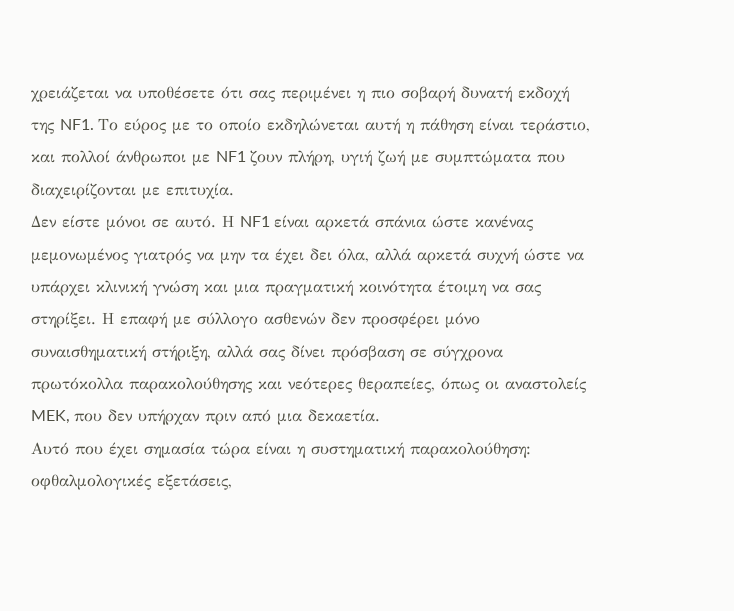χρειάζεται να υποθέσετε ότι σας περιμένει η πιο σοβαρή δυνατή εκδοχή της NF1. Το εύρος με το οποίο εκδηλώνεται αυτή η πάθηση είναι τεράστιο, και πολλοί άνθρωποι με NF1 ζουν πλήρη, υγιή ζωή με συμπτώματα που διαχειρίζονται με επιτυχία.
Δεν είστε μόνοι σε αυτό. Η NF1 είναι αρκετά σπάνια ώστε κανένας μεμονωμένος γιατρός να μην τα έχει δει όλα, αλλά αρκετά συχνή ώστε να υπάρχει κλινική γνώση και μια πραγματική κοινότητα έτοιμη να σας στηρίξει. Η επαφή με σύλλογο ασθενών δεν προσφέρει μόνο συναισθηματική στήριξη, αλλά σας δίνει πρόσβαση σε σύγχρονα πρωτόκολλα παρακολούθησης και νεότερες θεραπείες, όπως οι αναστολείς MEK, που δεν υπήρχαν πριν από μια δεκαετία.
Αυτό που έχει σημασία τώρα είναι η συστηματική παρακολούθηση: οφθαλμολογικές εξετάσεις,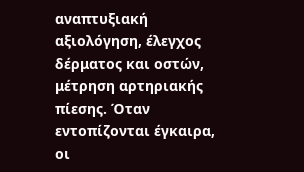αναπτυξιακή αξιολόγηση, έλεγχος δέρματος και οστών, μέτρηση αρτηριακής πίεσης. Όταν εντοπίζονται έγκαιρα, οι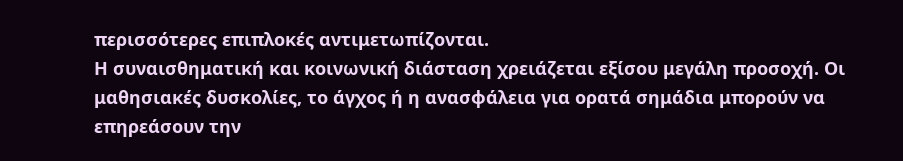περισσότερες επιπλοκές αντιμετωπίζονται.
Η συναισθηματική και κοινωνική διάσταση χρειάζεται εξίσου μεγάλη προσοχή. Οι μαθησιακές δυσκολίες, το άγχος ή η ανασφάλεια για ορατά σημάδια μπορούν να επηρεάσουν την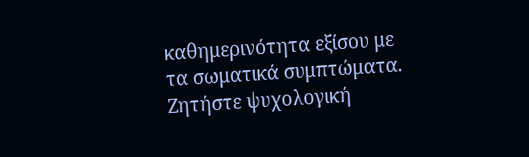καθημερινότητα εξίσου με τα σωματικά συμπτώματα. Ζητήστε ψυχολογική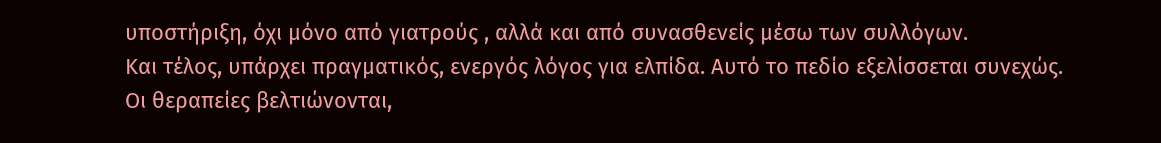υποστήριξη, όχι μόνο από γιατρούς , αλλά και από συνασθενείς μέσω των συλλόγων.
Και τέλος, υπάρχει πραγματικός, ενεργός λόγος για ελπίδα. Αυτό το πεδίο εξελίσσεται συνεχώς. Οι θεραπείες βελτιώνονται,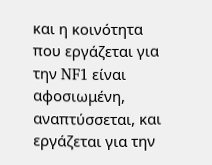και η κοινότητα που εργάζεται για την NF1 είναι αφοσιωμένη, αναπτύσσεται, και εργάζεται για την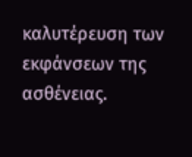καλυτέρευση των εκφάνσεων της ασθένειας.